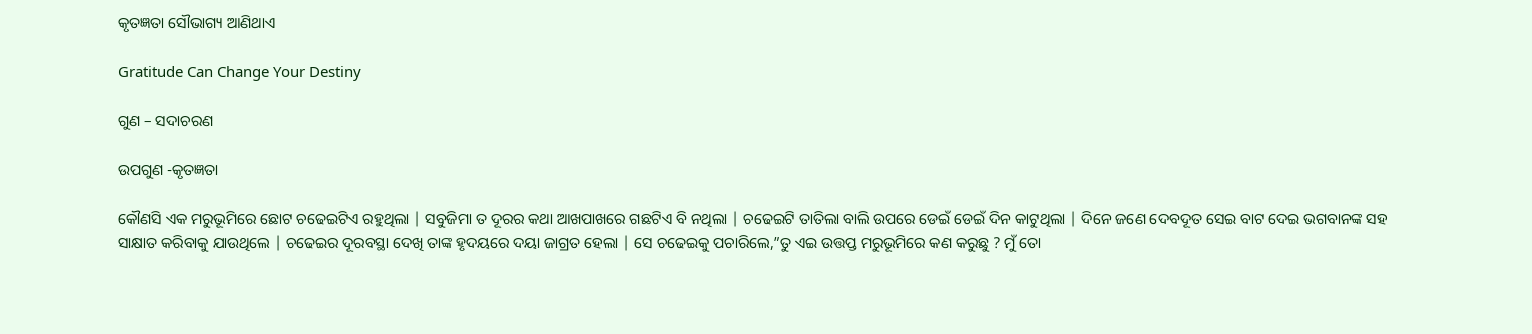କୃତଜ୍ଞତା ସୌଭାଗ୍ୟ ଆଣିଥାଏ

Gratitude Can Change Your Destiny

ଗୁଣ – ସଦାଚରଣ

ଉପଗୁଣ -କୃତଜ୍ଞତା

କୌଣସି ଏକ ମରୁଭୂମିରେ ଛୋଟ ଚଢେଇଟିଏ ରହୁଥିଲା | ସବୁଜିମା ତ ଦୂରର କଥା ଆଖପାଖରେ ଗଛଟିଏ ବି ନଥିଲା | ଚଢେଇଟି ତାତିଲା ବାଲି ଉପରେ ଡେଇଁ ଡେଇଁ ଦିନ କାଟୁଥିଲା | ଦିନେ ଜଣେ ଦେବଦୂତ ସେଇ ବାଟ ଦେଇ ଭଗବାନଙ୍କ ସହ ସାକ୍ଷାତ କରିବାକୁ ଯାଉଥିଲେ | ଚଢେଇର ଦୂରବସ୍ଥା ଦେଖି ତାଙ୍କ ହୃଦୟରେ ଦୟା ଜାଗ୍ରତ ହେଲା | ସେ ଚଢେଇକୁ ପଚାରିଲେ,”ତୁ ଏଇ ଉତ୍ତପ୍ତ ମରୁଭୂମିରେ କଣ କରୁଛୁ ? ମୁଁ ତୋ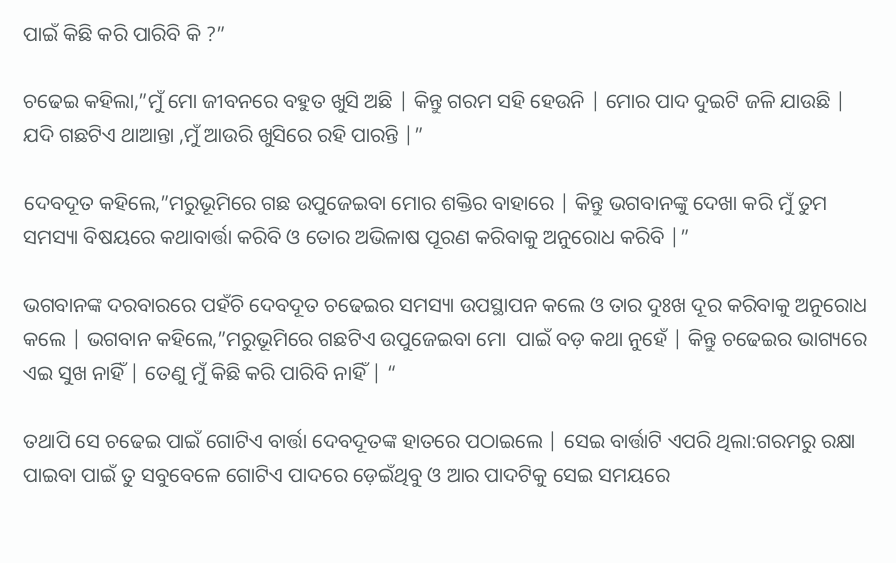ପାଇଁ କିଛି କରି ପାରିବି କି ?”

ଚଢେଇ କହିଲା,”ମୁଁ ମୋ ଜୀବନରେ ବହୁତ ଖୁସି ଅଛି | କିନ୍ତୁ ଗରମ ସହି ହେଉନି | ମୋର ପାଦ ଦୁଇଟି ଜଳି ଯାଉଛି | ଯଦି ଗଛଟିଏ ଥାଆନ୍ତା ,ମୁଁ ଆଉରି ଖୁସିରେ ରହି ପାରନ୍ତି |”

ଦେବଦୂତ କହିଲେ,”ମରୁଭୂମିରେ ଗଛ ଉପୁଜେଇବା ମୋର ଶକ୍ତିର ବାହାରେ | କିନ୍ତୁ ଭଗବାନଙ୍କୁ ଦେଖା କରି ମୁଁ ତୁମ ସମସ୍ୟା ବିଷୟରେ କଥାବାର୍ତ୍ତା କରିବି ଓ ତୋର ଅଭିଳାଷ ପୂରଣ କରିବାକୁ ଅନୁରୋଧ କରିବି |”

ଭଗବାନଙ୍କ ଦରବାରରେ ପହଁଚି ଦେବଦୂତ ଚଢେଇର ସମସ୍ୟା ଉପସ୍ଥାପନ କଲେ ଓ ତାର ଦୁଃଖ ଦୂର କରିବାକୁ ଅନୁରୋଧ କଲେ | ଭଗବାନ କହିଲେ,”ମରୁଭୂମିରେ ଗଛଟିଏ ଉପୁଜେଇବା ମୋ  ପାଇଁ ବଡ଼ କଥା ନୁହେଁ | କିନ୍ତୁ ଚଢେଇର ଭାଗ୍ୟରେ ଏଇ ସୁଖ ନାହିଁ | ତେଣୁ ମୁଁ କିଛି କରି ପାରିବି ନାହିଁ | “

ତଥାପି ସେ ଚଢେଇ ପାଇଁ ଗୋଟିଏ ବାର୍ତ୍ତା ଦେବଦୂତଙ୍କ ହାତରେ ପଠାଇଲେ | ସେଇ ବାର୍ତ୍ତାଟି ଏପରି ଥିଲା:ଗରମରୁ ରକ୍ଷା ପାଇବା ପାଇଁ ତୁ ସବୁବେଳେ ଗୋଟିଏ ପାଦରେ ଡ଼େଇଁଥିବୁ ଓ ଆର ପାଦଟିକୁ ସେଇ ସମୟରେ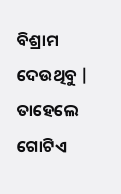ବିଶ୍ରାମ ଦେଉଥିବୁ | ତାହେଲେ ଗୋଟିଏ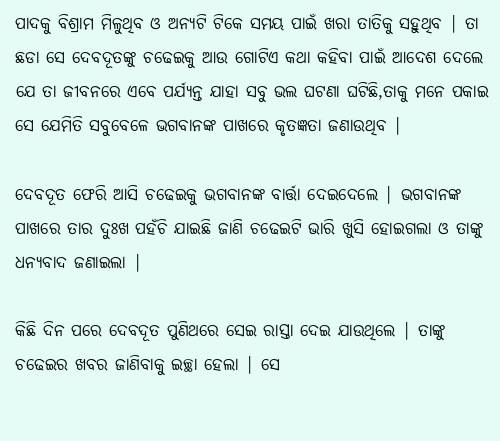ପାଦକୁ ବିଶ୍ରାମ ମିଳୁଥିବ ଓ ଅନ୍ୟଟି ଟିକେ ସମୟ ପାଇଁ ଖରା ତାତିକୁ ସହୁଥିବ | ତା ଛଡା ସେ ଦେବଦୂତଙ୍କୁ ଚଢେଇକୁ ଆଉ ଗୋଟିଏ କଥା କହିବା ପାଇଁ ଆଦେଶ ଦେଲେ ଯେ ତା ଜୀବନରେ ଏବେ ପର୍ଯ୍ୟନ୍ତ ଯାହା ସବୁ ଭଲ ଘଟଣା ଘଟିଛି,ତାକୁ ମନେ ପକାଇ ସେ ଯେମିତି ସବୁବେଳେ ଭଗବାନଙ୍କ ପାଖରେ କୃତଜ୍ଞତା ଜଣାଉଥିବ |

ଦେବଦୂତ ଫେରି ଆସି ଚଢେଇକୁ ଭଗବାନଙ୍କ ବାର୍ତ୍ତା ଦେଇଦେଲେ | ଭଗବାନଙ୍କ ପାଖରେ ତାର ଦୁଃଖ ପହଁଚି ଯାଇଛି ଜାଣି ଚଢେଇଟି ଭାରି ଖୁସି ହୋଇଗଲା ଓ ତାଙ୍କୁ ଧନ୍ୟବାଦ ଜଣାଇଲା |

କିଛି ଦିନ ପରେ ଦେବଦୂତ ପୁଣିଥରେ ସେଇ ରାସ୍ତା ଦେଇ ଯାଉଥିଲେ | ତାଙ୍କୁ ଚଢେଇର ଖବର ଜାଣିବାକୁ ଇଚ୍ଛା ହେଲା | ସେ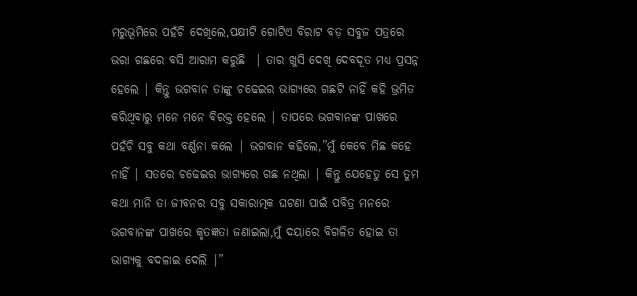ମରୁଭୂମିରେ ପହଁଚି ଦେଖିଲେ,ପକ୍ଷୀଟି ଗୋଟିଏ ବିରାଟ ବଡ଼ ସବୁଜ ପତ୍ରରେ ଭରା ଗଛରେ ବସି ଆରାମ କରୁଛି  | ତାର ଖୁସି ଦେଖି ଦେବଦୂତ ମଧ୍ୟ ପ୍ରସନ୍ନ ହେଲେ | କିନ୍ତୁ ଭଗବାନ ତାଙ୍କୁ ଚଢେଇର ଭାଗ୍ୟରେ ଗଛଟି ନାହିଁ କହି ଭ୍ରମିତ କରିଥିବାରୁ ମନେ ମନେ ବିରକ୍ତ ହେଲେ | ତାପରେ ଭଗବାନଙ୍କ ପାଖରେ ପହଁଚି ସବୁ କଥା ବର୍ଣ୍ଣନା କଲେ | ଭଗବାନ କହିଲେ,”ମୁଁ କେବେ ମିଛ କହେ ନାହିଁ | ସତରେ ଚଢେଇର ଭାଗ୍ୟରେ ଗଛ ନଥିଲା | କିନ୍ତୁ ଯେହେତୁ ସେ ତୁମ କଥା ମାନି ତା ଜୀବନର ସବୁ ସକାରାତ୍ମକ ଘଟଣା ପାଇଁ ପବିତ୍ର ମନରେ ଭଗବାନଙ୍କ ପାଖରେ କୃତଜ୍ଞତା ଜଣାଇଲା,ମୁଁ ଦୟାରେ ବିଗଳିତ ହୋଇ ତା ଭାଗ୍ୟକୁ ବଦଳାଇ ଦେଲି |”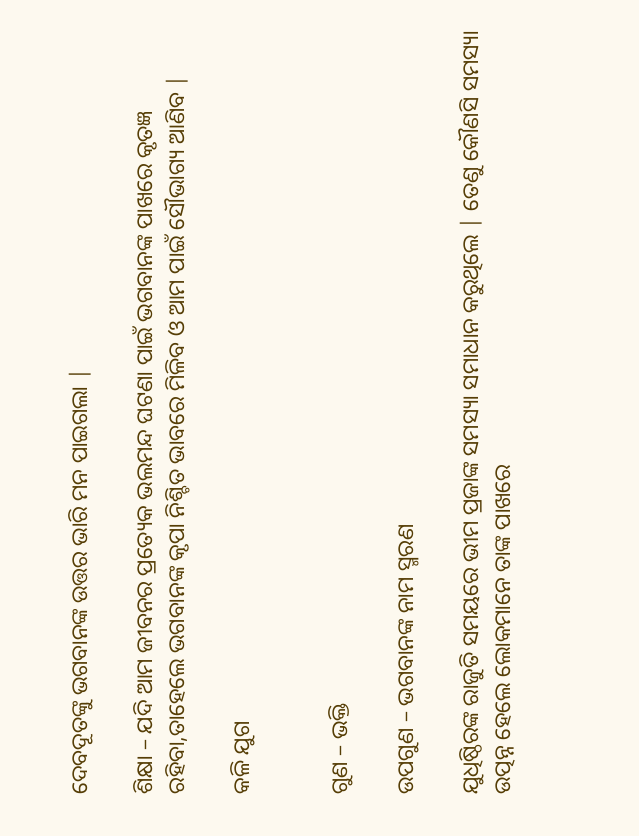ଦେବଦୂତଙ୍କୁ ଭଗବାନଙ୍କ ଉତ୍ତର ଭାରି ମନ ପାଇଗଲା |

ଶିକ୍ଷା – ଯଦି ଆମ ଜୀବନର ପ୍ରତ୍ୟେକ ଭଲମନ୍ଦ ଘଟଣା ପାଇଁ ଭଗବାନଙ୍କ ପାଖରେ କୃତଜ୍ଞ ରହିବା,ତାହେଲେ ଭଗବାନଙ୍କ କୃପା ନିଶ୍ଚିତ ଭାବରେ ମିଳିବ ଓ ଆମ ପାଇଁ ସୌଭାଗ୍ୟ ଆଣିବ |

କଳି ଯୁଗ


ଗୁଣ – ଭକ୍ତି

ଉପଗୁଣ – ଭଗବାନଙ୍କ ନାମ ସ୍ମରଣ

ଯୁଧିଷ୍ଠିରଙ୍କ ରାଜୁତି ସମୟରେ ଭୀମ ପ୍ରଜାଙ୍କ ସମସ୍ୟା ସମାଧାନ କରୁଥିଲେ | ତେଣୁ କୌଣସି ସମସ୍ୟା ଉତ୍ପନ୍ନ ହେଲେ ଲୋକମାନେ ତାଙ୍କ ପାଖରେ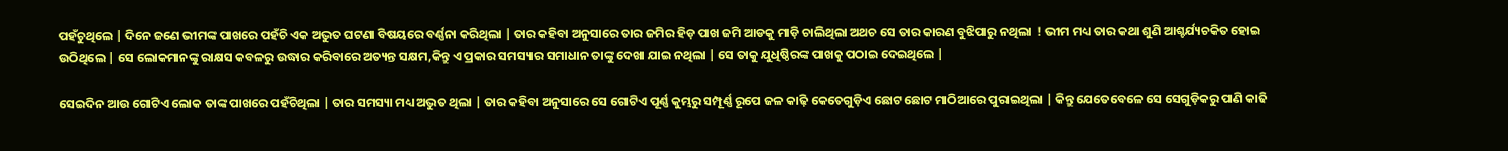ପହଁଚୁଥିଲେ | ଦିନେ ଜଣେ ଭୀମଙ୍କ ପାଖରେ ପହଁଚି ଏକ ଅଦ୍ଭୁତ ଘଟଣା ବିଷୟରେ ବର୍ଣ୍ଣନା କରିଥିଲା | ତାର କହିବା ଅନୁସାରେ ତାର ଜମିର ହିଡ଼ ପାଖ ଜମି ଆଡକୁ ମାଡ଼ି ଚାଲିଥିଲା ଅଥଚ ସେ ତାର କାରଣ ବୁଝିପାରୁ ନଥିଲା  ! ଭୀମ ମଧ୍ୟ ତାର କଥା ଶୁଣି ଆଶ୍ଚର୍ଯ୍ୟଚକିତ ହୋଇ ଉଠିଥିଲେ | ସେ ଲୋକମାନଙ୍କୁ ରାକ୍ଷସ କବଳରୁ ଉଦ୍ଧାର କରିବାରେ ଅତ୍ୟନ୍ତ ସକ୍ଷମ,କିନ୍ତୁ ଏ ପ୍ରକାର ସମସ୍ୟାର ସମାଧାନ ତାଙ୍କୁ ଦେଖା ଯାଇ ନଥିଲା | ସେ ତାକୁ ଯୁଧିଷ୍ଠିରଙ୍କ ପାଖକୁ ପଠାଇ ଦେଇଥିଲେ |

ସେଇଦିନ ଆଉ ଗୋଟିଏ ଲୋକ ତାଙ୍କ ପାଖରେ ପହଁଚିଥିଲା | ତାର ସମସ୍ୟା ମଧ୍ୟ ଅଦ୍ଭୁତ ଥିଲା | ତାର କହିବା ଅନୁସାରେ ସେ ଗୋଟିଏ ପୂର୍ଣ୍ଣ କୁମ୍ଭରୁ ସମ୍ପୂର୍ଣ୍ଣ ରୂପେ ଜଳ କାଢ଼ି କେତେଗୁଡ଼ିଏ ଛୋଟ ଛୋଟ ମାଠିଆରେ ପୁରାଇଥିଲା | କିନ୍ତୁ ଯେତେବେଳେ ସେ ସେଗୁଡ଼ିକରୁ ପାଣି କାଢି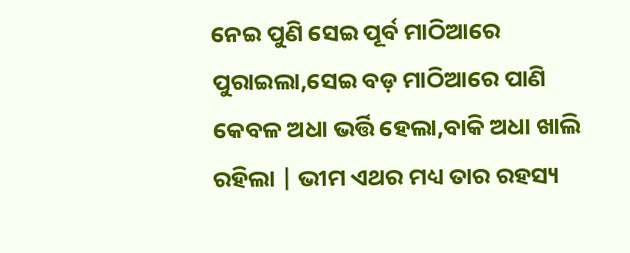ନେଇ ପୁଣି ସେଇ ପୂର୍ବ ମାଠିଆରେ ପୁରାଇଲା,ସେଇ ବଡ଼ ମାଠିଆରେ ପାଣି କେବଳ ଅଧା ଭର୍ତ୍ତି ହେଲା,ବାକି ଅଧା ଖାଲି ରହିଲା | ଭୀମ ଏଥର ମଧ୍ୟ ତାର ରହସ୍ୟ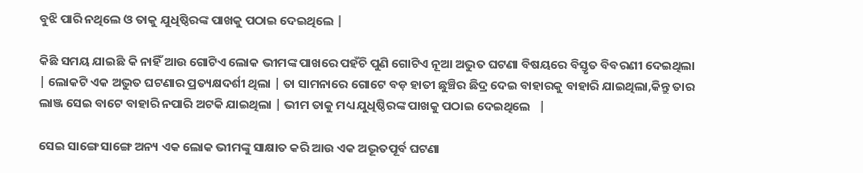ବୁଝି ପାରି ନଥିଲେ ଓ ତାକୁ ଯୁଧିଷ୍ଠିରଙ୍କ ପାଖକୁ ପଠାଇ ଦେଇଥିଲେ |

କିଛି ସମୟ ଯାଇଛି କି ନାହିଁ ଆଉ ଗୋଟିଏ ଲୋକ ଭୀମଙ୍କ ପାଖରେ ପହଁଚି ପୁଣି ଗୋଟିଏ ନୂଆ ଅଦ୍ଭୁତ ଘଟଣା ବିଷୟରେ ବିସ୍ତୃତ ବିବରଣୀ ଦେଇଥିଲା | ଲୋକଟି ଏକ ଅଦ୍ଭୁତ ଘଟଣାର ପ୍ରତ୍ୟକ୍ଷଦର୍ଶୀ ଥିଲା | ତା ସାମନାରେ ଗୋଟେ ବଡ଼ ହାତୀ ଛୁଞ୍ଚିର ଛିଦ୍ର ଦେଇ ବାହାରକୁ ବାହାରି ଯାଇଥିଲା,କିନ୍ତୁ ତାର ଲାଞ୍ଜ ସେଇ ବାଟେ ବାହାରି ନପାରି ଅଟକି ଯାଇଥିଲା | ଭୀମ ତାକୁ ମଧ୍ୟ ଯୁଧିଷ୍ଠିରଙ୍କ ପାଖକୁ ପଠାଇ ଦେଇଥିଲେ   |

ସେଇ ସାଙ୍ଗେ ସାଙ୍ଗେ ଅନ୍ୟ ଏକ ଲୋକ ଭୀମଙ୍କୁ ସାକ୍ଷାତ କରି ଆଉ ଏକ ଅଦ୍ଭୂତପୂର୍ବ ଘଟଣା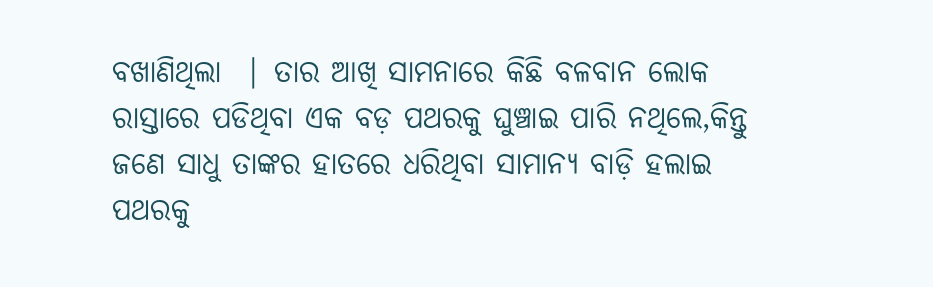ବଖାଣିଥିଲା  | ତାର ଆଖି ସାମନାରେ କିଛି ବଳବାନ ଲୋକ ରାସ୍ତାରେ ପଡିଥିବା ଏକ ବଡ଼ ପଥରକୁ ଘୁଞ୍ଚାଇ ପାରି ନଥିଲେ,କିନ୍ତୁ ଜଣେ ସାଧୁ ତାଙ୍କର ହାତରେ ଧରିଥିବା ସାମାନ୍ୟ ବାଡ଼ି ହଲାଇ ପଥରକୁ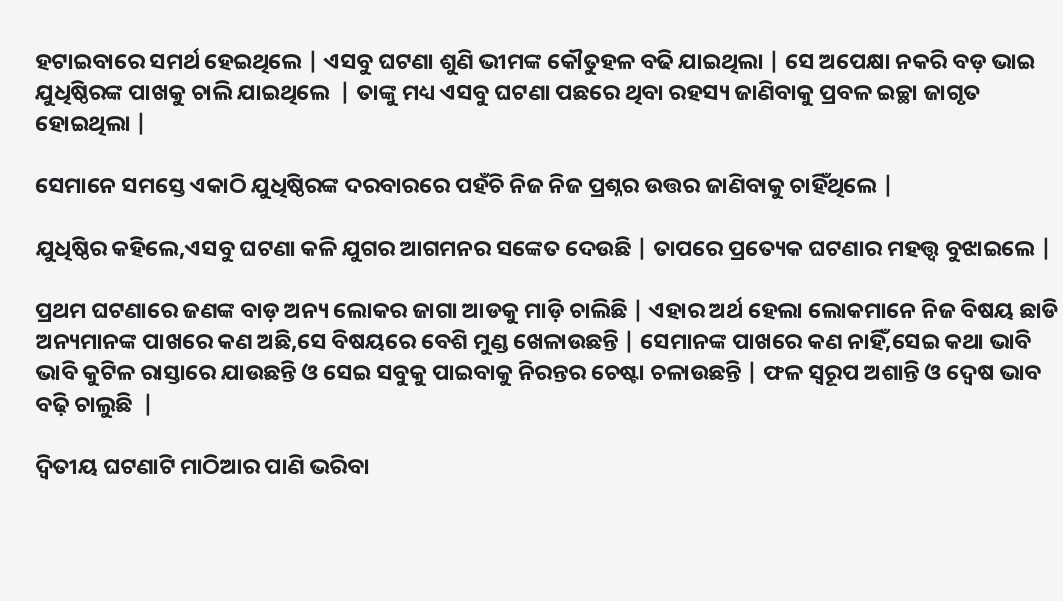ହଟାଇବାରେ ସମର୍ଥ ହେଇଥିଲେ | ଏସବୁ ଘଟଣା ଶୁଣି ଭୀମଙ୍କ କୌତୁହଳ ବଢି ଯାଇଥିଲା | ସେ ଅପେକ୍ଷା ନକରି ବଡ଼ ଭାଇ ଯୁଧିଷ୍ଠିରଙ୍କ ପାଖକୁ ଚାଲି ଯାଇଥିଲେ  | ତାଙ୍କୁ ମଧ୍ୟ ଏସବୁ ଘଟଣା ପଛରେ ଥିବା ରହସ୍ୟ ଜାଣିବାକୁ ପ୍ରବଳ ଇଚ୍ଛା ଜାଗୃତ ହୋଇଥିଲା |

ସେମାନେ ସମସ୍ତେ ଏକାଠି ଯୁଧିଷ୍ଠିରଙ୍କ ଦରବାରରେ ପହଁଚି ନିଜ ନିଜ ପ୍ରଶ୍ନର ଉତ୍ତର ଜାଣିବାକୁ ଚାହିଁଥିଲେ |

ଯୁଧିଷ୍ଠିର କହିଲେ,ଏସବୁ ଘଟଣା କଳି ଯୁଗର ଆଗମନର ସଙ୍କେତ ଦେଉଛି | ତାପରେ ପ୍ରତ୍ୟେକ ଘଟଣାର ମହତ୍ତ୍ୱ ବୁଝାଇଲେ |

ପ୍ରଥମ ଘଟଣାରେ ଜଣଙ୍କ ବାଡ଼ ଅନ୍ୟ ଲୋକର ଜାଗା ଆଡକୁ ମାଡ଼ି ଚାଲିଛି | ଏହାର ଅର୍ଥ ହେଲା ଲୋକମାନେ ନିଜ ବିଷୟ ଛାଡି ଅନ୍ୟମାନଙ୍କ ପାଖରେ କଣ ଅଛି,ସେ ବିଷୟରେ ବେଶି ମୁଣ୍ଡ ଖେଳାଉଛନ୍ତି | ସେମାନଙ୍କ ପାଖରେ କଣ ନାହିଁ,ସେଇ କଥା ଭାବି ଭାବି କୁଟିଳ ରାସ୍ତାରେ ଯାଉଛନ୍ତି ଓ ସେଇ ସବୁକୁ ପାଇବାକୁ ନିରନ୍ତର ଚେଷ୍ଟା ଚଳାଉଛନ୍ତି | ଫଳ ସ୍ୱରୂପ ଅଶାନ୍ତି ଓ ଦ୍ୱେଷ ଭାବ ବଢ଼ି ଚାଲୁଛି  |

ଦ୍ଵିତୀୟ ଘଟଣାଟି ମାଠିଆର ପାଣି ଭରିବା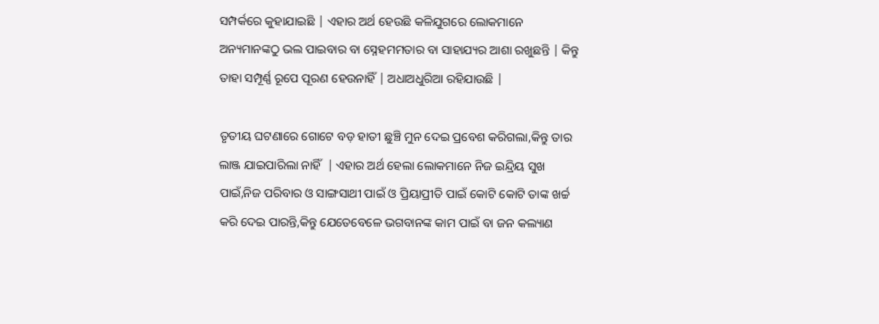ସମ୍ପର୍କରେ କୁହାଯାଇଛି | ଏହାର ଅର୍ଥ ହେଉଛି କଳିଯୁଗରେ ଲୋକମାନେ ଅନ୍ୟମାନଙ୍କଠୁ ଭଲ ପାଇବାର ବା ସ୍ନେହମମତାର ବା ସାହାଯ୍ୟର ଆଶା ରଖୁଛନ୍ତି | କିନ୍ତୁ ତାହା ସମ୍ପୂର୍ଣ୍ଣ ରୂପେ ପୂରଣ ହେଉନାହିଁ | ଅଧାଅଧୁରିଆ ରହିଯାଉଛି |

ତୃତୀୟ ଘଟଣାରେ ଗୋଟେ ବଡ଼ ହାତୀ ଛୁଞ୍ଚି ମୁନ ଦେଇ ପ୍ରବେଶ କରିଗଲା,କିନ୍ତୁ ତାର ଲାଞ୍ଜ ଯାଇପାରିଲା ନାହିଁ  | ଏହାର ଅର୍ଥ ହେଲା ଲୋକମାନେ ନିଜ ଇନ୍ଦ୍ରିୟ ସୁଖ ପାଇଁ,ନିଜ ପରିବାର ଓ ସାଙ୍ଗସାଥୀ ପାଇଁ ଓ ପ୍ରିୟାପ୍ରୀତି ପାଇଁ କୋଟି କୋଟି ତାଙ୍କ ଖର୍ଚ୍ଚ କରି ଦେଇ ପାରନ୍ତି,କିନ୍ତୁ ଯେତେବେଳେ ଭଗବାନଙ୍କ କାମ ପାଇଁ ବା ଜନ କଲ୍ୟାଣ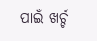ପାଇଁ ଖର୍ଚ୍ଚ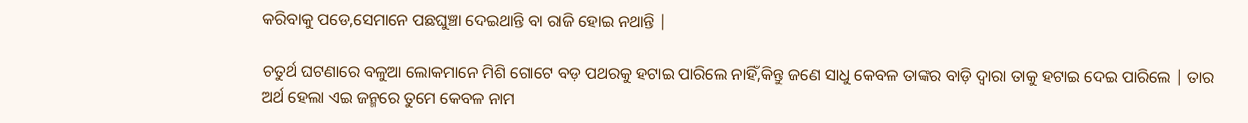କରିବାକୁ ପଡେ,ସେମାନେ ପଛଘୁଞ୍ଚା ଦେଇଥାନ୍ତି ବା ରାଜି ହୋଇ ନଥାନ୍ତି |

ଚତୁର୍ଥ ଘଟଣାରେ ବଳୁଆ ଲୋକମାନେ ମିଶି ଗୋଟେ ବଡ଼ ପଥରକୁ ହଟାଇ ପାରିଲେ ନାହିଁ,କିନ୍ତୁ ଜଣେ ସାଧୁ କେବଳ ତାଙ୍କର ବାଡ଼ି ଦ୍ୱାରା ତାକୁ ହଟାଇ ଦେଇ ପାରିଲେ | ତାର ଅର୍ଥ ହେଲା ଏଇ ଜନ୍ମରେ ତୁମେ କେବଳ ନାମ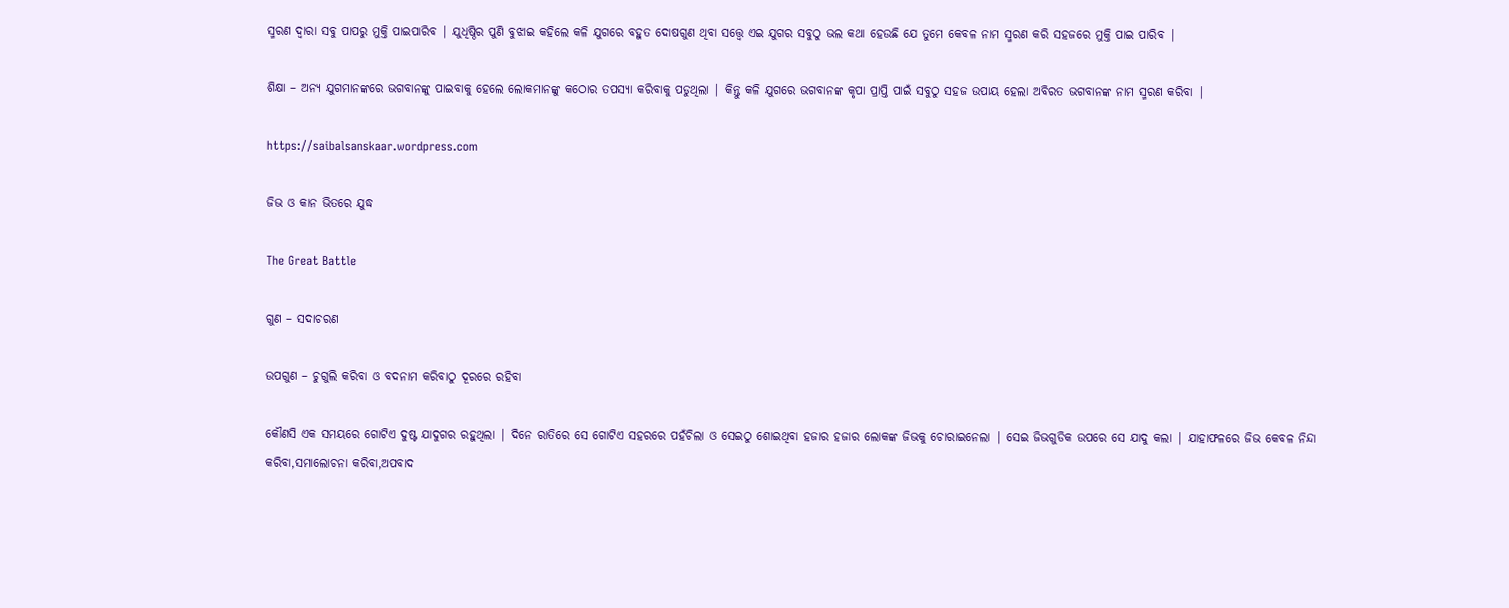ସ୍ମରଣ ଦ୍ୱାରା ସବୁ ପାପରୁ ମୁକ୍ତି ପାଇପାରିବ | ଯୁଧିଷ୍ଠିର ପୁଣି ବୁଝାଇ କହିଲେ କଳି ଯୁଗରେ ବହୁତ ଦୋଷଗୁଣ ଥିବା ସତ୍ତ୍ୱେ ଏଇ ଯୁଗର ସବୁଠୁ ଭଲ କଥା ହେଉଛି ଯେ ତୁମେ କେବଳ ନାମ ସ୍ମରଣ କରି ସହଜରେ ମୁକ୍ତି ପାଇ ପାରିବ |

ଶିକ୍ଷା – ଅନ୍ୟ ଯୁଗମାନଙ୍କରେ ଭଗବାନଙ୍କୁ ପାଇବାକୁ ହେଲେ ଲୋକମାନଙ୍କୁ କଠୋର ତପସ୍ୟା କରିବାକୁ ପଡୁଥିଲା | କିନ୍ତୁ କଳି ଯୁଗରେ ଭଗବାନଙ୍କ କୃପା ପ୍ରାପ୍ତି ପାଇଁ ସବୁଠୁ ସହଜ ଉପାୟ ହେଲା ଅବିରତ ଭଗବାନଙ୍କ ନାମ ସ୍ମରଣ କରିବା |

https://saibalsanskaar.wordpress.com

ଜିଭ ଓ କାନ ଭିତରେ ଯୁଦ୍ଧ

The Great Battle

ଗୁଣ – ସଦାଚରଣ

ଉପଗୁଣ – ଚୁଗୁଲି କରିବା ଓ ବଦନାମ କରିବାଠୁ ଦୂରରେ ରହିବା

କୌଣସି ଏକ ସମୟରେ ଗୋଟିଏ ଦୁଷ୍ଟ ଯାଦୁଗର ରହୁଥିଲା | ଦିନେ ରାତିରେ ସେ ଗୋଟିଏ ସହରରେ ପହଁଚିଲା ଓ ସେଇଠୁ ଶୋଇଥିବା ହଜାର ହଜାର ଲୋକଙ୍କ ଜିଭକୁ ଚୋରାଇନେଲା | ସେଇ ଜିଭଗୁଡିକ ଉପରେ ସେ ଯାଦୁ କଲା | ଯାହାଫଳରେ ଜିଭ କେବଳ ନିନ୍ଦା କରିବା,ସମାଲୋଚନା କରିବା,ଅପବାଦ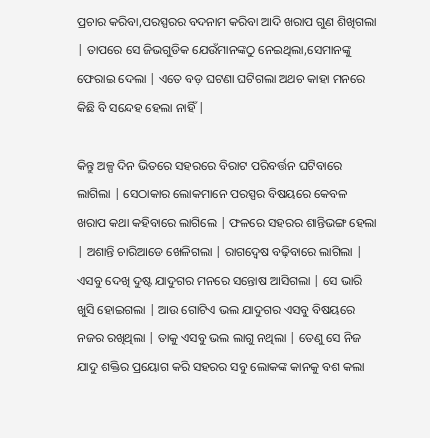ପ୍ରଚାର କରିବା,ପରସ୍ପରର ବଦନାମ କରିବା ଆଦି ଖରାପ ଗୁଣ ଶିଖିଗଲା | ତାପରେ ସେ ଜିଭଗୁଡିକ ଯେଉଁମାନଙ୍କଠୁ ନେଇଥିଲା,ସେମାନଙ୍କୁ ଫେରାଇ ଦେଲା | ଏତେ ବଡ଼ ଘଟଣା ଘଟିଗଲା ଅଥଚ କାହା ମନରେ କିଛି ବି ସନ୍ଦେହ ହେଲା ନାହିଁ |

କିନ୍ତୁ ଅଳ୍ପ ଦିନ ଭିତରେ ସହରରେ ବିରାଟ ପରିବର୍ତ୍ତନ ଘଟିବାରେ ଲାଗିଲା | ସେଠାକାର ଲୋକମାନେ ପରସ୍ପର ବିଷୟରେ କେବଳ ଖରାପ କଥା କହିବାରେ ଲାଗିଲେ | ଫଳରେ ସହରର ଶାନ୍ତିଭଙ୍ଗ ହେଲା | ଅଶାନ୍ତି ଚାରିଆଡେ ଖେଳିଗଲା | ରାଗଦ୍ଵେଷ ବଢ଼ିବାରେ ଲାଗିଲା | ଏସବୁ ଦେଖି ଦୁଷ୍ଟ ଯାଦୁଗର ମନରେ ସନ୍ତୋଷ ଆସିଗଲା | ସେ ଭାରି ଖୁସି ହୋଇଗଲା | ଆଉ ଗୋଟିଏ ଭଲ ଯାଦୁଗର ଏସବୁ ବିଷୟରେ ନଜର ରଖିଥିଲା | ତାକୁ ଏସବୁ ଭଲ ଲାଗୁ ନଥିଲା | ତେଣୁ ସେ ନିଜ ଯାଦୁ ଶକ୍ତିର ପ୍ରୟୋଗ କରି ସହରର ସବୁ ଲୋକଙ୍କ କାନକୁ ବଶ କଲା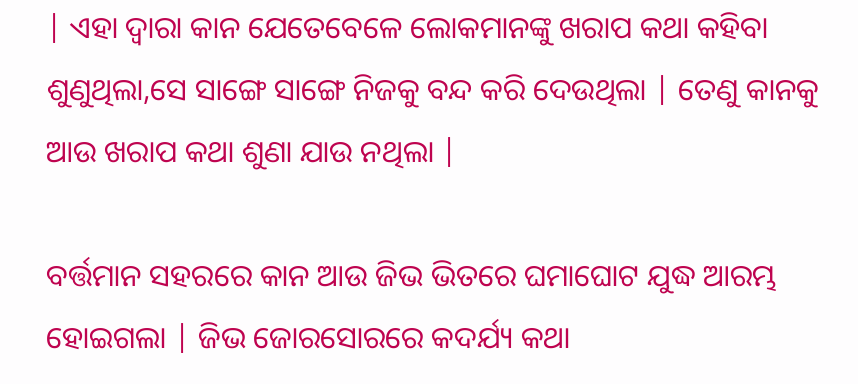| ଏହା ଦ୍ୱାରା କାନ ଯେତେବେଳେ ଲୋକମାନଙ୍କୁ ଖରାପ କଥା କହିବା ଶୁଣୁଥିଲା,ସେ ସାଙ୍ଗେ ସାଙ୍ଗେ ନିଜକୁ ବନ୍ଦ କରି ଦେଉଥିଲା | ତେଣୁ କାନକୁ ଆଉ ଖରାପ କଥା ଶୁଣା ଯାଉ ନଥିଲା |

ବର୍ତ୍ତମାନ ସହରରେ କାନ ଆଉ ଜିଭ ଭିତରେ ଘମାଘୋଟ ଯୁଦ୍ଧ ଆରମ୍ଭ ହୋଇଗଲା | ଜିଭ ଜୋରସୋରରେ କଦର୍ଯ୍ୟ କଥା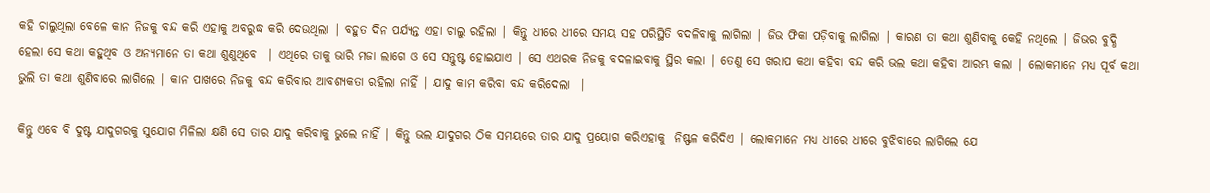କହି ଚାଲୁଥିଲା ବେଳେ କାନ ନିଜକୁ ବନ୍ଦ କରି ଏହାକୁ ଅବରୁଦ୍ଧ କରି ଦେଉଥିଲା | ବହୁତ ଦିନ ପର୍ଯ୍ୟନ୍ତ ଏହା ଚାଲୁ ରହିଲା | କିନ୍ତୁ ଧୀରେ ଧୀରେ ସମୟ ସହ ପରିସ୍ଥିତି ବଦଳିବାକୁ ଲାଗିଲା | ଜିଭ ଫିକା ପଡ଼ିବାକୁ ଲାଗିଲା | କାରଣ ତା କଥା ଶୁଣିବାକୁ କେହି ନଥିଲେ | ଜିଭର ବୁଦ୍ଧି ହେଲା ସେ କଥା କହୁଥିବ ଓ ଅନ୍ୟମାନେ ତା କଥା ଶୁଣୁଥିବେ  | ଏଥିରେ ତାକୁ ଭାରି ମଜା ଲାଗେ ଓ ସେ ସନ୍ତୁଷ୍ଟ ହୋଇଯାଏ | ସେ ଏଥରକ ନିଜକୁ ବଦଳାଇବାକୁ ସ୍ଥିର କଲା | ତେଣୁ ସେ ଖରାପ କଥା କହିବା ବନ୍ଦ କରି ଭଲ କଥା କହିବା ଆରମ୍ଭ କଲା | ଲୋକମାନେ ମଧ୍ୟ ପୂର୍ବ କଥା ଭୁଲି ତା କଥା ଶୁଣିବାରେ ଲାଗିଲେ | କାନ ପାଖରେ ନିଜକୁ ବନ୍ଦ କରିବାର ଆବଶ୍ୟକତା ରହିଲା ନାହିଁ | ଯାଦୁ କାମ କରିବା ବନ୍ଦ କରିଦେଲା  |

କିନ୍ତୁ ଏବେ ବି ଦୁଷ୍ଟ ଯାଦୁଗରକୁ ସୁଯୋଗ ମିଳିଲା କ୍ଷଣି ସେ ତାର ଯାଦୁ କରିବାକୁ ଭୁଲେ ନାହିଁ | କିନ୍ତୁ ଭଲ ଯାଦୁଗର ଠିକ ସମୟରେ ତାର ଯାଦୁ ପ୍ରୟୋଗ କରିଏହାକୁ  ନିଷ୍ଫଳ କରିଦିଏ | ଲୋକମାନେ ମଧ୍ୟ ଧୀରେ ଧୀରେ ବୁଝିବାରେ ଲାଗିଲେ ଯେ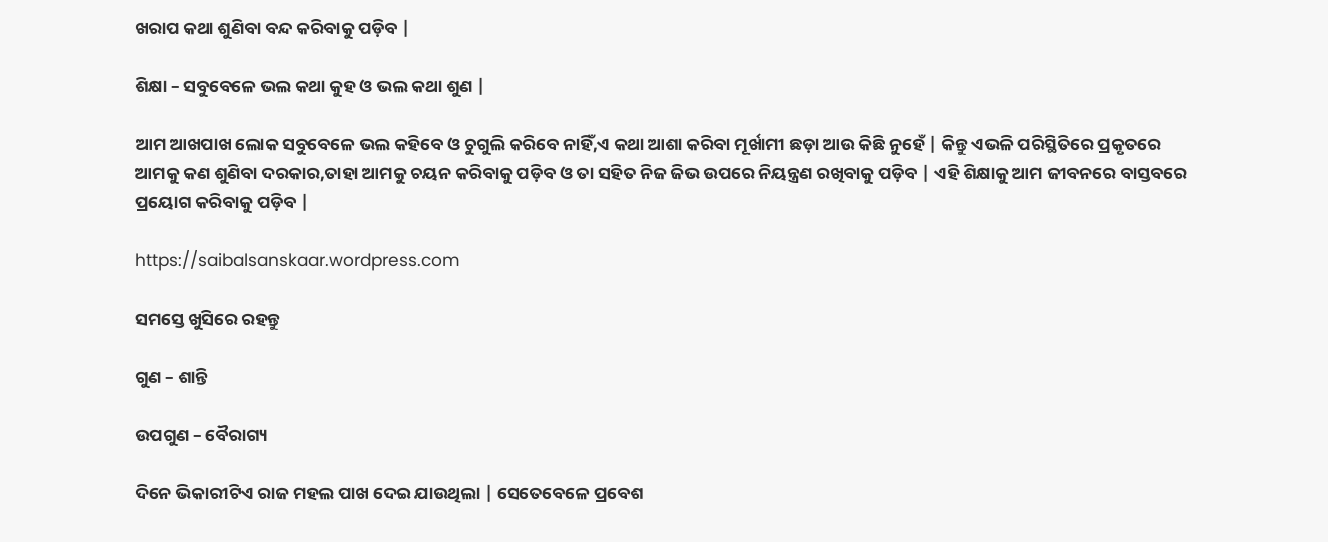ଖରାପ କଥା ଶୁଣିବା ବନ୍ଦ କରିବାକୁ ପଡ଼ିବ |

ଶିକ୍ଷା – ସବୁବେଳେ ଭଲ କଥା କୁହ ଓ ଭଲ କଥା ଶୁଣ |

ଆମ ଆଖପାଖ ଲୋକ ସବୁବେଳେ ଭଲ କହିବେ ଓ ଚୁଗୁଲି କରିବେ ନାହିଁ,ଏ କଥା ଆଶା କରିବା ମୂର୍ଖାମୀ ଛଡ଼ା ଆଉ କିଛି ନୁହେଁ | କିନ୍ତୁ ଏଭଳି ପରିସ୍ଥିତିରେ ପ୍ରକୃତରେ ଆମକୁ କଣ ଶୁଣିବା ଦରକାର,ତାହା ଆମକୁ ଚୟନ କରିବାକୁ ପଡ଼ିବ ଓ ତା ସହିତ ନିଜ ଜିଭ ଉପରେ ନିୟନ୍ତ୍ରଣ ରଖିବାକୁ ପଡ଼ିବ | ଏହି ଶିକ୍ଷାକୁ ଆମ ଜୀବନରେ ବାସ୍ତବରେ ପ୍ରୟୋଗ କରିବାକୁ ପଡ଼ିବ |

https://saibalsanskaar.wordpress.com

ସମସ୍ତେ ଖୁସିରେ ରହନ୍ତୁ

ଗୁଣ – ଶାନ୍ତି

ଉପଗୁଣ – ବୈରାଗ୍ୟ

ଦିନେ ଭିକାରୀଟିଏ ରାଜ ମହଲ ପାଖ ଦେଇ ଯାଉଥିଲା | ସେତେବେଳେ ପ୍ରବେଶ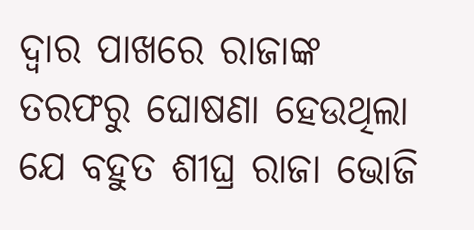ଦ୍ୱାର ପାଖରେ ରାଜାଙ୍କ ତରଫରୁ ଘୋଷଣା ହେଉଥିଲା ଯେ ବହୁତ ଶୀଘ୍ର ରାଜା ଭୋଜି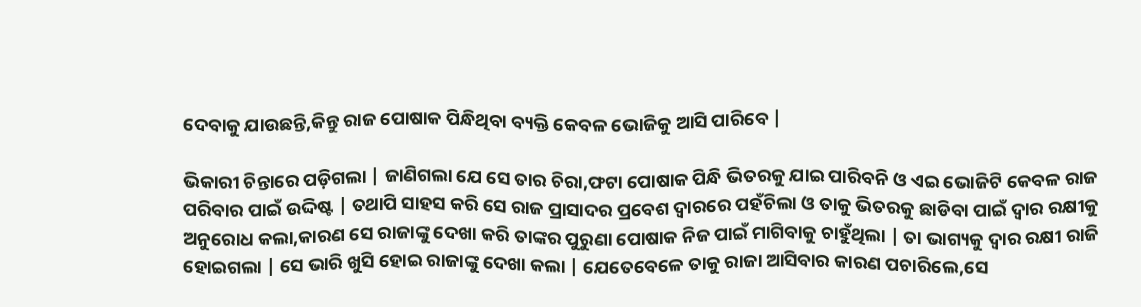ଦେବାକୁ ଯାଉଛନ୍ତି,କିନ୍ତୁ ରାଜ ପୋଷାକ ପିନ୍ଧିଥିବା ବ୍ୟକ୍ତି କେବଳ ଭୋଜିକୁ ଆସି ପାରିବେ |

ଭିକାରୀ ଚିନ୍ତାରେ ପଡ଼ିଗଲା | ଜାଣିଗଲା ଯେ ସେ ତାର ଚିରା,ଫଟା ପୋଷାକ ପିନ୍ଧି ଭିତରକୁ ଯାଇ ପାରିବନି ଓ ଏଇ ଭୋଜିଟି କେବଳ ରାଜ ପରିବାର ପାଇଁ ଉଦ୍ଦିଷ୍ଟ | ତଥାପି ସାହସ କରି ସେ ରାଜ ପ୍ରାସାଦର ପ୍ରବେଶ ଦ୍ୱାରରେ ପହଁଚିଲା ଓ ତାକୁ ଭିତରକୁ ଛାଡିବା ପାଇଁ ଦ୍ୱାର ରକ୍ଷୀକୁ ଅନୁରୋଧ କଲା,କାରଣ ସେ ରାଜାଙ୍କୁ ଦେଖା କରି ତାଙ୍କର ପୁରୁଣା ପୋଷାକ ନିଜ ପାଇଁ ମାଗିବାକୁ ଚାହୁଁଥିଲା | ତା ଭାଗ୍ୟକୁ ଦ୍ୱାର ରକ୍ଷୀ ରାଜି ହୋଇଗଲା | ସେ ଭାରି ଖୁସି ହୋଇ ରାଜାଙ୍କୁ ଦେଖା କଲା | ଯେତେବେଳେ ତାକୁ ରାଜା ଆସିବାର କାରଣ ପଚାରିଲେ,ସେ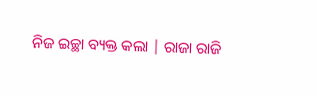ନିଜ ଇଚ୍ଛା ବ୍ୟକ୍ତ କଲା | ରାଜା ରାଜି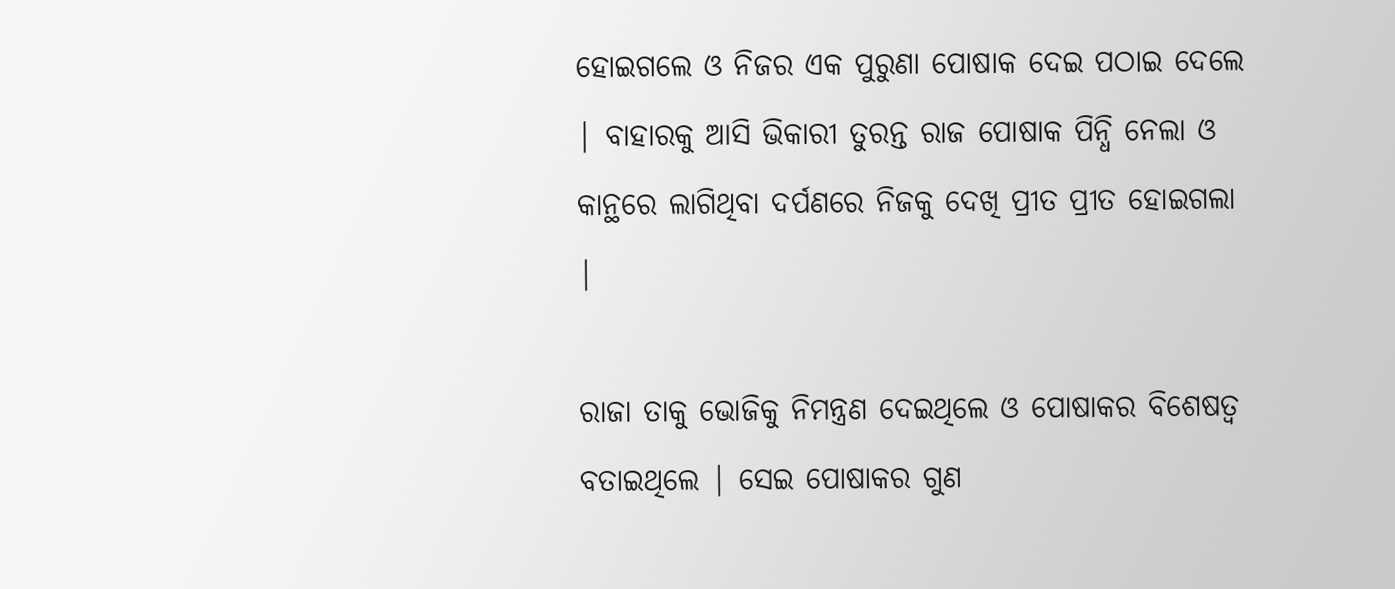ହୋଇଗଲେ ଓ ନିଜର ଏକ ପୁରୁଣା ପୋଷାକ ଦେଇ ପଠାଇ ଦେଲେ | ବାହାରକୁ ଆସି ଭିକାରୀ ତୁରନ୍ତ ରାଜ ପୋଷାକ ପିନ୍ଧି ନେଲା ଓ କାନ୍ଥରେ ଲାଗିଥିବା ଦର୍ପଣରେ ନିଜକୁ ଦେଖି ପ୍ରୀତ ପ୍ରୀତ ହୋଇଗଲା |

ରାଜା ତାକୁ ଭୋଜିକୁ ନିମନ୍ତ୍ରଣ ଦେଇଥିଲେ ଓ ପୋଷାକର ବିଶେଷତ୍ୱ ବତାଇଥିଲେ | ସେଇ ପୋଷାକର ଗୁଣ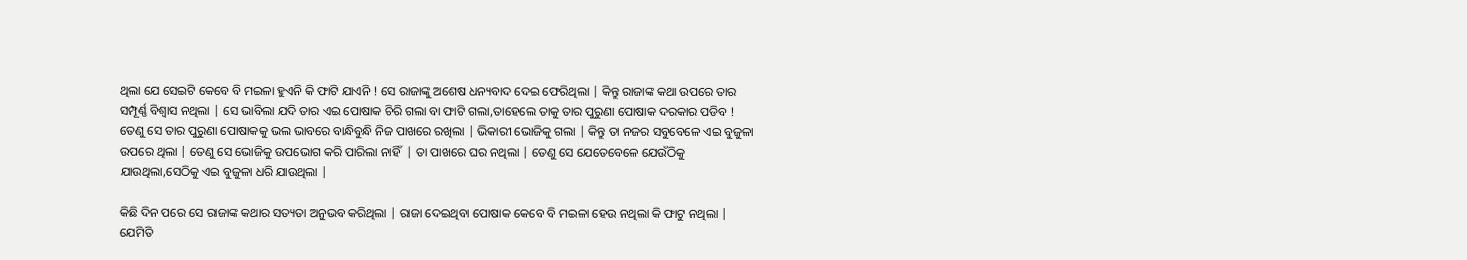ଥିଲା ଯେ ସେଇଟି କେବେ ବି ମଇଳା ହୁଏନି କି ଫାଟି ଯାଏନି ! ସେ ରାଜାଙ୍କୁ ଅଶେଷ ଧନ୍ୟବାଦ ଦେଇ ଫେରିଥିଲା | କିନ୍ତୁ ରାଜାଙ୍କ କଥା ଉପରେ ତାର ସମ୍ପୂର୍ଣ୍ଣ ବିଶ୍ୱାସ ନଥିଲା | ସେ ଭାବିଲା ଯଦି ତାର ଏଇ ପୋଷାକ ଚିରି ଗଲା ବା ଫାଟି ଗଲା,ତାହେଲେ ତାକୁ ତାର ପୁରୁଣା ପୋଷାକ ଦରକାର ପଡିବ ! ତେଣୁ ସେ ତାର ପୁରୁଣା ପୋଷାକକୁ ଭଲ ଭାବରେ ବାନ୍ଧିବୁନ୍ଧି ନିଜ ପାଖରେ ରଖିଲା | ଭିକାରୀ ଭୋଜିକୁ ଗଲା | କିନ୍ତୁ ତା ନଜର ସବୁବେଳେ ଏଇ ବୁଜୁଳା ଉପରେ ଥିଲା | ତେଣୁ ସେ ଭୋଜିକୁ ଉପଭୋଗ କରି ପାରିଲା ନାହିଁ  | ତା ପାଖରେ ଘର ନଥିଲା | ତେଣୁ ସେ ଯେତେବେଳେ ଯେଉଁଠିକୁ ଯାଉଥିଲା,ସେଠିକୁ ଏଇ ବୁଜୁଳା ଧରି ଯାଉଥିଲା |

କିଛି ଦିନ ପରେ ସେ ରାଜାଙ୍କ କଥାର ସତ୍ୟତା ଅନୁଭବ କରିଥିଲା | ରାଜା ଦେଇଥିବା ପୋଷାକ କେବେ ବି ମଇଳା ହେଉ ନଥିଲା କି ଫାଟୁ ନଥିଲା | ଯେମିତି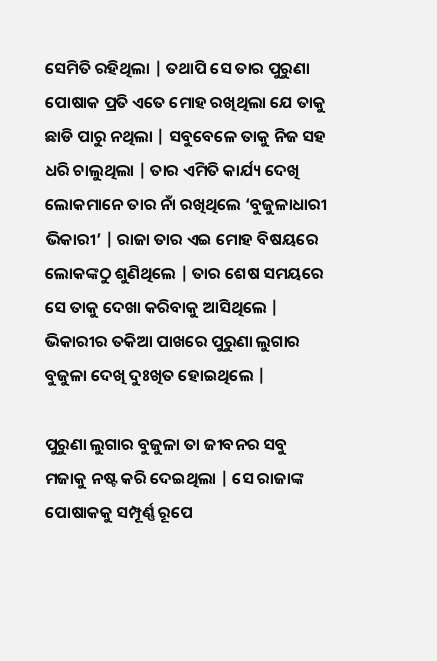ସେମିତି ରହିଥିଲା | ତଥାପି ସେ ତାର ପୁରୁଣା ପୋଷାକ ପ୍ରତି ଏତେ ମୋହ ରଖିଥିଲା ଯେ ତାକୁ ଛାଡି ପାରୁ ନଥିଲା | ସବୁବେଳେ ତାକୁ ନିଜ ସହ ଧରି ଚାଲୁଥିଲା | ତାର ଏମିତି କାର୍ଯ୍ୟ ଦେଖି ଲୋକମାନେ ତାର ନାଁ ରଖିଥିଲେ ‘ବୁଜୁଳାଧାରୀ ଭିକାରୀ’ | ରାଜା ତାର ଏଇ ମୋହ ବିଷୟରେ ଲୋକଙ୍କଠୁ ଶୁଣିଥିଲେ | ତାର ଶେଷ ସମୟରେ ସେ ତାକୁ ଦେଖା କରିବାକୁ ଆସିଥିଲେ | ଭିକାରୀର ତକିଆ ପାଖରେ ପୁରୁଣା ଲୁଗାର ବୁଜୁଳା ଦେଖି ଦୁଃଖିତ ହୋଇଥିଲେ |

ପୁରୁଣା ଲୁଗାର ବୁଜୁଳା ତା ଜୀବନର ସବୁ ମଜାକୁ ନଷ୍ଟ କରି ଦେଇଥିଲା | ସେ ରାଜାଙ୍କ ପୋଷାକକୁ ସମ୍ପୂର୍ଣ୍ଣ ରୂପେ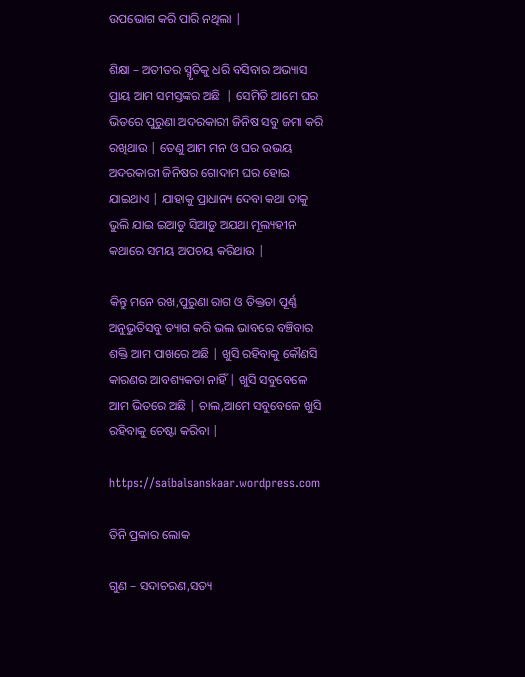ଉପଭୋଗ କରି ପାରି ନଥିଲା |

ଶିକ୍ଷା – ଅତୀତର ସ୍ମୃତିକୁ ଧରି ବସିବାର ଅଭ୍ୟାସ ପ୍ରାୟ ଆମ ସମସ୍ତଙ୍କର ଅଛି  | ସେମିତି ଆମେ ଘର ଭିତରେ ପୁରୁଣା ଅଦରକାରୀ ଜିନିଷ ସବୁ ଜମା କରି ରଖିଥାଉ | ତେଣୁ ଆମ ମନ ଓ ଘର ଉଭୟ ଅଦରକାରୀ ଜିନିଷର ଗୋଦାମ ଘର ହୋଇ ଯାଇଥାଏ | ଯାହାକୁ ପ୍ରାଧାନ୍ୟ ଦେବା କଥା ତାକୁ ଭୁଲି ଯାଇ ଇଆଡୁ ସିଆଡ଼ୁ ଅଯଥା ମୂଲ୍ୟହୀନ କଥାରେ ସମୟ ଅପଚୟ କରିଥାଉ |

କିନ୍ତୁ ମନେ ରଖ,ପୁରୁଣା ରାଗ ଓ ତିକ୍ତତା ପୂର୍ଣ୍ଣ ଅନୁଭୁତିସବୁ ତ୍ୟାଗ କରି ଭଲ ଭାବରେ ବଞ୍ଚିବାର ଶକ୍ତି ଆମ ପାଖରେ ଅଛି | ଖୁସି ରହିବାକୁ କୌଣସି କାରଣର ଆବଶ୍ୟକତା ନାହିଁ | ଖୁସି ସବୁବେଳେ ଆମ ଭିତରେ ଅଛି | ଚାଲ,ଆମେ ସବୁବେଳେ ଖୁସି ରହିବାକୁ ଚେଷ୍ଟା କରିବା |

https://saibalsanskaar.wordpress.com

ତିନି ପ୍ରକାର ଲୋକ

ଗୁଣ – ସଦାଚରଣ,ସତ୍ୟ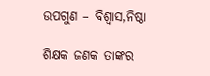ଉପଗୁଣ – ବିଶ୍ୱାସ,ନିଷ୍ଠା

ଶିକ୍ଷକ ଜଣକ ତାଙ୍କର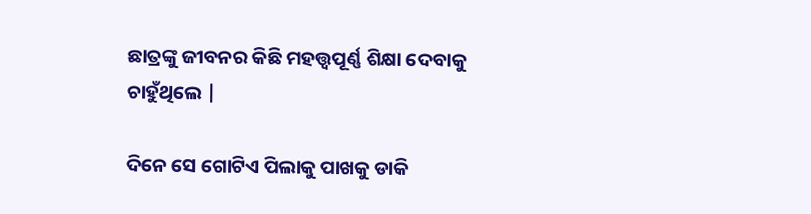ଛାତ୍ରଙ୍କୁ ଜୀବନର କିଛି ମହତ୍ତ୍ୱପୂର୍ଣ୍ଣ ଶିକ୍ଷା ଦେବାକୁ ଚାହୁଁଥିଲେ |

ଦିନେ ସେ ଗୋଟିଏ ପିଲାକୁ ପାଖକୁ ଡାକି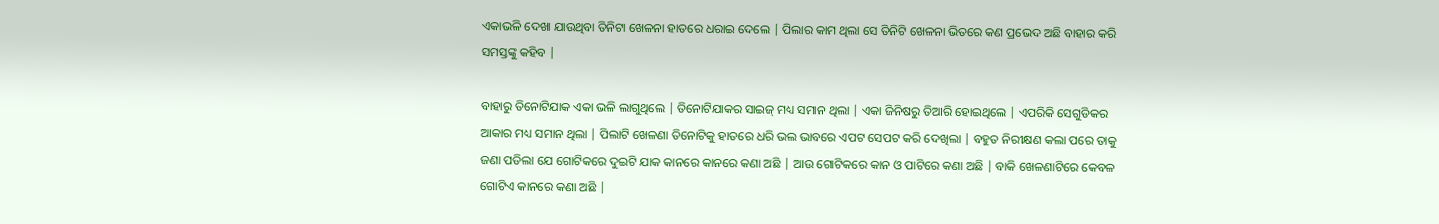ଏକାଭଳି ଦେଖା ଯାଉଥିବା ତିନିଟା ଖେଳନା ହାତରେ ଧରାଇ ଦେଲେ | ପିଲାର କାମ ଥିଲା ସେ ତିନିଟି ଖେଳନା ଭିତରେ କଣ ପ୍ରଭେଦ ଅଛି ବାହାର କରି ସମସ୍ତଙ୍କୁ କହିବ |

ବାହାରୁ ତିନୋଟିଯାକ ଏକା ଭଳି ଲାଗୁଥିଲେ | ତିନୋଟିଯାକର ସାଇଜ୍ ମଧ୍ୟ ସମାନ ଥିଲା | ଏକା ଜିନିଷରୁ ତିଆରି ହୋଇଥିଲେ | ଏପରିକି ସେଗୁଡିକର ଆକାର ମଧ୍ୟ ସମାନ ଥିଲା | ପିଲାଟି ଖେଳଣା ତିନୋଟିକୁ ହାତରେ ଧରି ଭଲ ଭାବରେ ଏପଟ ସେପଟ କରି ଦେଖିଲା | ବହୁତ ନିରୀକ୍ଷଣ କଲା ପରେ ତାକୁ ଜଣା ପଡିଲା ଯେ ଗୋଟିକରେ ଦୁଇଟି ଯାକ କାନରେ କାନରେ କଣା ଅଛି | ଆଉ ଗୋଟିକରେ କାନ ଓ ପାଟିରେ କଣା ଅଛି | ବାକି ଖେଳଣାଟିରେ କେବଳ ଗୋଟିଏ କାନରେ କଣା ଅଛି |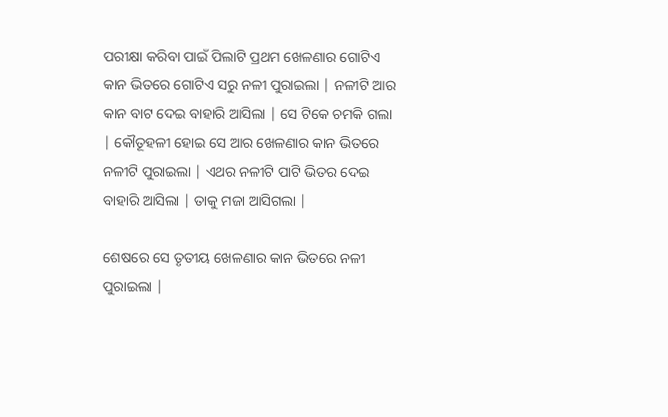ପରୀକ୍ଷା କରିବା ପାଇଁ ପିଲାଟି ପ୍ରଥମ ଖେଳଣାର ଗୋଟିଏ କାନ ଭିତରେ ଗୋଟିଏ ସରୁ ନଳୀ ପୁରାଇଲା | ନଳୀଟି ଆର କାନ ବାଟ ଦେଇ ବାହାରି ଆସିଲା | ସେ ଟିକେ ଚମକି ଗଲା | କୌତୂହଳୀ ହୋଇ ସେ ଆର ଖେଳଣାର କାନ ଭିତରେ ନଳୀଟି ପୁରାଇଲା | ଏଥର ନଳୀଟି ପାଟି ଭିତର ଦେଇ ବାହାରି ଆସିଲା | ତାକୁ ମଜା ଆସିଗଲା |

ଶେଷରେ ସେ ତୃତୀୟ ଖେଳଣାର କାନ ଭିତରେ ନଳୀ ପୁରାଇଲା |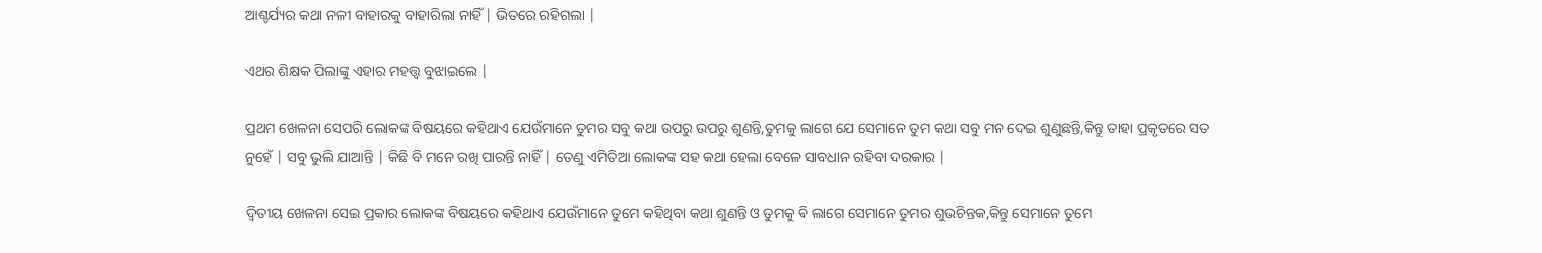ଆଶ୍ଚର୍ଯ୍ୟର କଥା ନଳୀ ବାହାରକୁ ବାହାରିଲା ନାହିଁ | ଭିତରେ ରହିଗଲା |

ଏଥର ଶିକ୍ଷକ ପିଲାଙ୍କୁ ଏହାର ମହତ୍ତ୍ୱ ବୁଝାଇଲେ |

ପ୍ରଥମ ଖେଳନା ସେପରି ଲୋକଙ୍କ ବିଷୟରେ କହିଥାଏ ଯେଉଁମାନେ ତୁମର ସବୁ କଥା ଉପରୁ ଉପରୁ ଶୁଣନ୍ତି,ତୁମକୁ ଲାଗେ ଯେ ସେମାନେ ତୁମ କଥା ସବୁ ମନ ଦେଇ ଶୁଣୁଛନ୍ତି,କିନ୍ତୁ ତାହା ପ୍ରକୃତରେ ସତ ନୁହେଁ | ସବୁ ଭୁଲି ଯାଆନ୍ତି | କିଛି ବି ମନେ ରଖି ପାରନ୍ତି ନାହିଁ | ତେଣୁ ଏମିତିଆ ଲୋକଙ୍କ ସହ କଥା ହେଲା ବେଳେ ସାବଧାନ ରହିବା ଦରକାର |

ଦ୍ଵିତୀୟ ଖେଳନା ସେଇ ପ୍ରକାର ଲୋକଙ୍କ ବିଷୟରେ କହିଥାଏ ଯେଉଁମାନେ ତୁମେ କହିଥିବା କଥା ଶୁଣନ୍ତି ଓ ତୁମକୁ ଵି ଲାଗେ ସେମାନେ ତୁମର ଶୁଭଚିନ୍ତକ,କିନ୍ତୁ ସେମାନେ ତୁମେ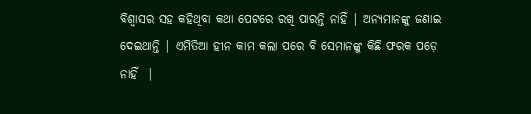ବିଶ୍ୱାସର ସହ କହିଥିବା କଥା ପେଟରେ ରଖି ପାରନ୍ତି ନାହିଁ | ଅନ୍ୟମାନଙ୍କୁ ଜଣାଇ ଦେଇଥାନ୍ତି | ଏମିତିଆ ହୀନ କାମ କଲା ପରେ ବି ସେମାନଙ୍କୁ କିଛି ଫରକ ପଡ଼େ ନାହିଁ  |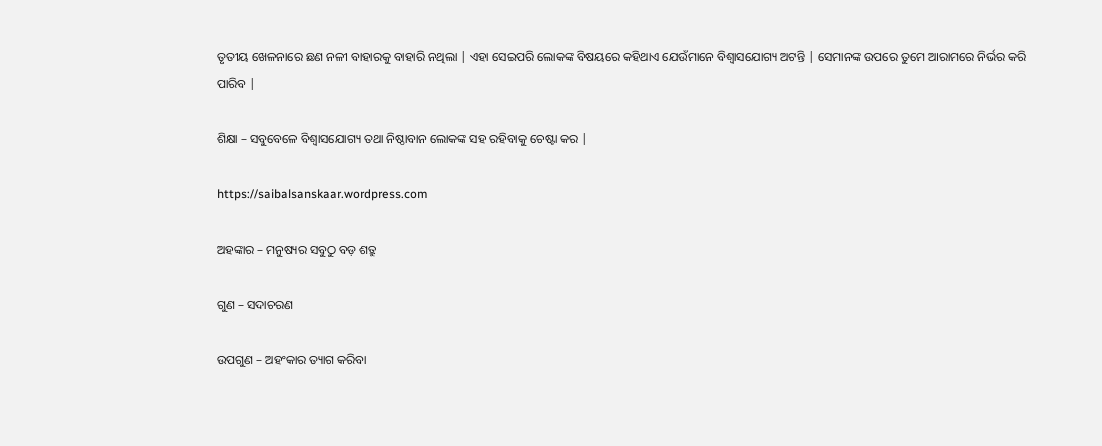ତୃତୀୟ ଖେଳନାରେ ଛଣ ନଳୀ ବାହାରକୁ ବାହାରି ନଥିଲା | ଏହା ସେଇପରି ଲୋକଙ୍କ ବିଷୟରେ କହିଥାଏ ଯେଉଁମାନେ ବିଶ୍ଵାସଯୋଗ୍ୟ ଅଟନ୍ତି | ସେମାନଙ୍କ ଉପରେ ତୁମେ ଆରାମରେ ନିର୍ଭର କରି ପାରିବ |

ଶିକ୍ଷା – ସବୁବେଳେ ବିଶ୍ଵାସଯୋଗ୍ୟ ତଥା ନିଷ୍ଠାବାନ ଲୋକଙ୍କ ସହ ରହିବାକୁ ଚେଷ୍ଟା କର |

https://saibalsanskaar.wordpress.com

ଅହଙ୍କାର – ମନୁଷ୍ୟର ସବୁଠୁ ବଡ଼ ଶତ୍ରୁ

ଗୁଣ – ସଦାଚରଣ

ଉପଗୁଣ – ଅହଂକାର ତ୍ୟାଗ କରିବା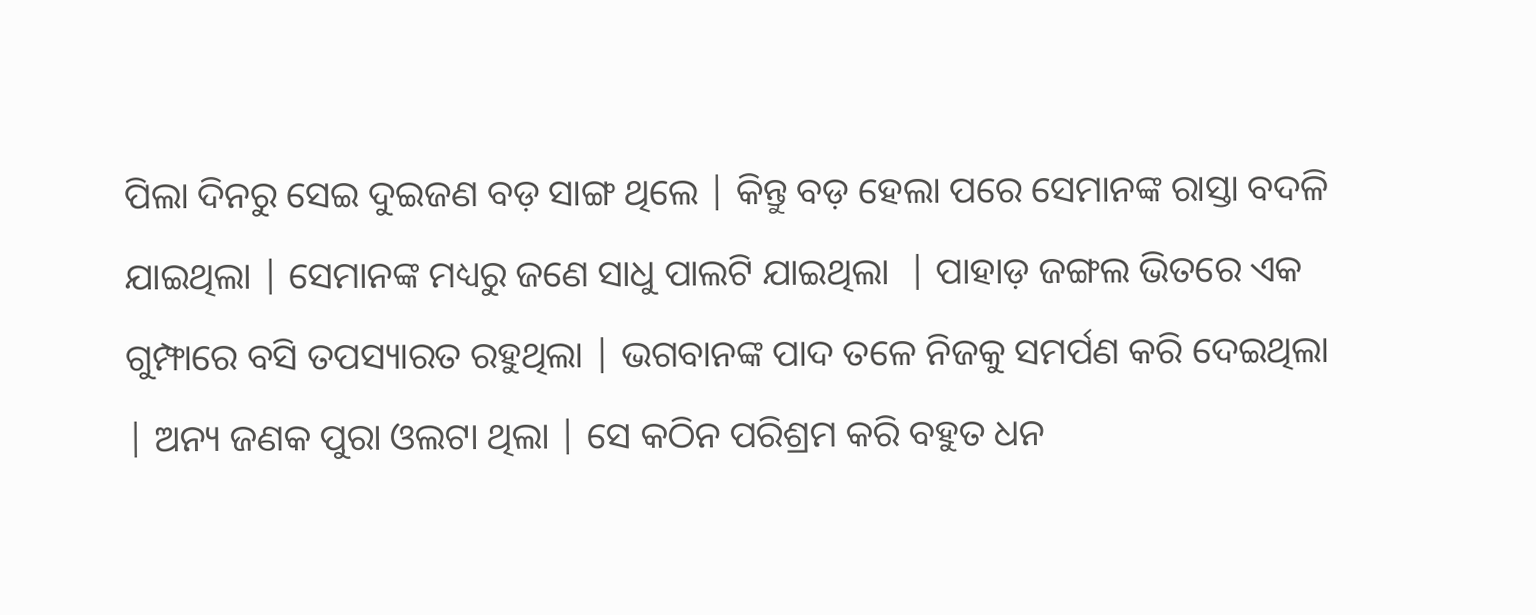ପିଲା ଦିନରୁ ସେଇ ଦୁଇଜଣ ବଡ଼ ସାଙ୍ଗ ଥିଲେ | କିନ୍ତୁ ବଡ଼ ହେଲା ପରେ ସେମାନଙ୍କ ରାସ୍ତା ବଦଳି ଯାଇଥିଲା | ସେମାନଙ୍କ ମଧ୍ୟରୁ ଜଣେ ସାଧୁ ପାଲଟି ଯାଇଥିଲା  | ପାହାଡ଼ ଜଙ୍ଗଲ ଭିତରେ ଏକ ଗୁମ୍ଫାରେ ବସି ତପସ୍ୟାରତ ରହୁଥିଲା | ଭଗବାନଙ୍କ ପାଦ ତଳେ ନିଜକୁ ସମର୍ପଣ କରି ଦେଇଥିଲା | ଅନ୍ୟ ଜଣକ ପୁରା ଓଲଟା ଥିଲା | ସେ କଠିନ ପରିଶ୍ରମ କରି ବହୁତ ଧନ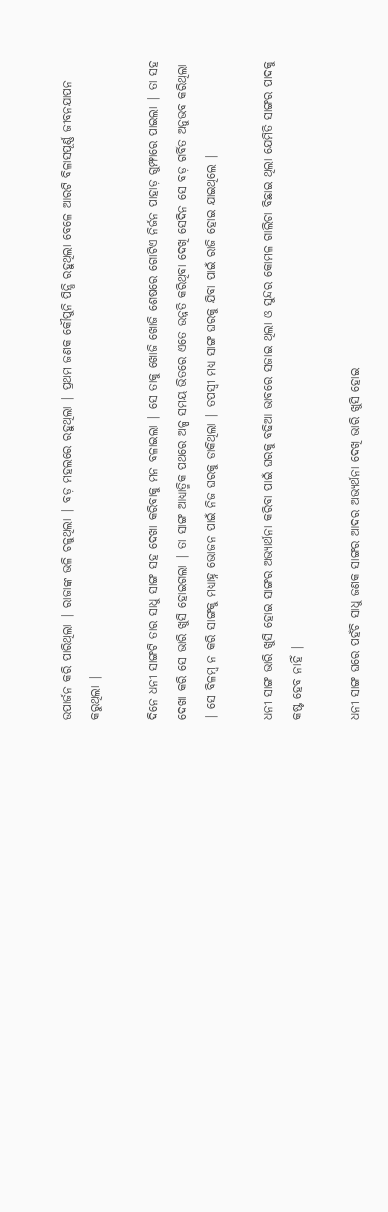ଉପାର୍ଜନ କରି ପାରିଥିଲା | ରାଜାଙ୍କ ଭଳି ଚଳୁଥିଲା | ବଡ଼ ମହଲରେ ରହୁଥିଲା | ପ୍ରଥମ ଜଣକ କୌପୁନି ପିନ୍ଧି ରହୁଥିଲା ବେଳେ ଆରଟି ବିଳାସପୂର୍ଣ୍ଣ ଜୀବନଯାପନ କରୁଥିଲା |

ଦିନେ ଧନୀ ସାଙ୍ଗଟି ତାର ସାଧୁ ସାଙ୍ଗ ସହ ଦେଖା କରିବାକୁ ମନ ବଳାଇଲା | ସେ ତାକୁ ଖୋଜି ଖୋଜି ଶେଷରେ ଗୋଟିଏ ନିର୍ଜନ ପାହାଡ଼ ଗୁମ୍ଫାରେ ପାଇଲା | ତା ସହ ଦେଖା କରି ସେ ଭାରି ଖୁସି ହୋଇଗଲା | ତା ସାଙ୍ଗ ଆଧ୍ୟାତ୍ମିକ ପଥରେ ଅଳ୍ପ ସମୟ ଭିତରେ ଏତେ ଉନ୍ନତି କରିଥିବା ଦେଖି ସେଦିନ ସେ ବଡ଼ ଗର୍ବିତ ଅନୁଭବ କରିଥିଲା | ସେ ବିଳମ୍ବ ନ କରି ସାଙ୍ଗକୁ ମଧ୍ୟାହ୍ନ ଭୋଜନ ପାଇଁ ନିଜ ଘରକୁ ଡାକିଥିଲା | ତପସ୍ୱୀ ମଧ୍ୟ ସାଙ୍ଗ ଘରକୁ ଯିବା ପାଇଁ ରାଜି ହୋଇ ଯାଇଥିଲେ |

ଧନୀ ସାଙ୍ଗ ଭାରି ଖୁସି ହୋଇ ସାଙ୍ଗର ଅଭ୍ୟାର୍ଥନା କରିବା ପାଇଁ ଘରକୁ ବଢିଆ ଭାବରେ ସଜାଇ ଥିଲା ଓ ସୁନ୍ଦର କୋମଳ ଗାଲିଚା ବିଛାଇ ଥିଲା ଯେମିତି ସାଙ୍ଗର ପାଦକୁ କଷ୍ଟ ହେବ ନାହିଁ |

ଧନୀ ସାଙ୍ଗ ଘରେ ପହଁଚି ସାଧୁ ଜଣକ ସାଙ୍ଗର ଆଦର ଅଭ୍ୟର୍ଥନା ଦେଖି ଭାରି ଖୁସି ହୋଇ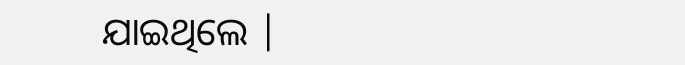ଯାଇଥିଲେ |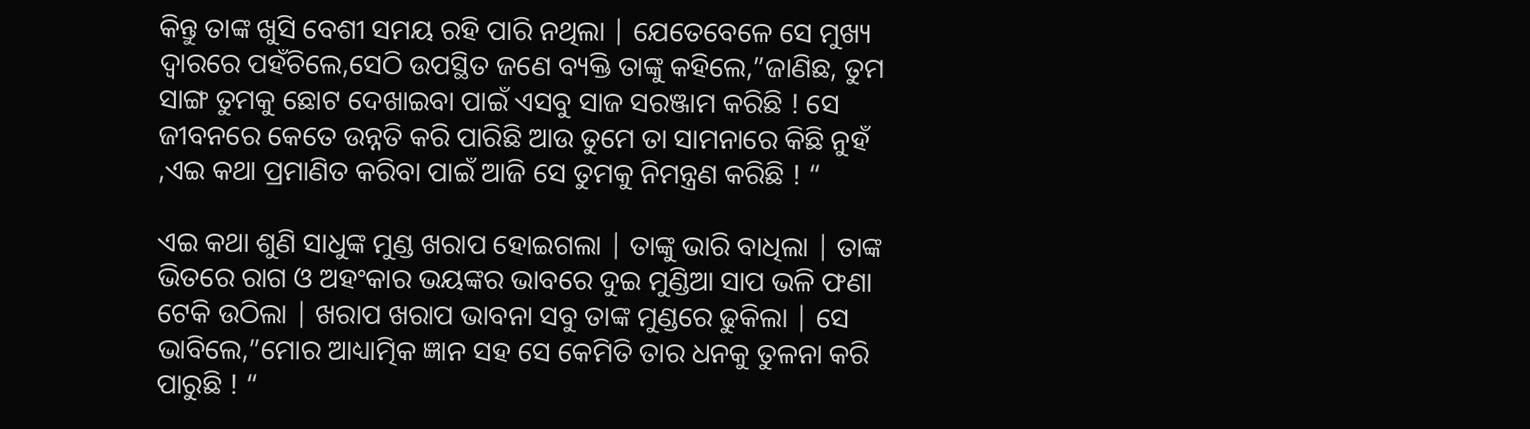କିନ୍ତୁ ତାଙ୍କ ଖୁସି ବେଶୀ ସମୟ ରହି ପାରି ନଥିଲା | ଯେତେବେଳେ ସେ ମୁଖ୍ୟ ଦ୍ୱାରରେ ପହଁଚିଲେ,ସେଠି ଉପସ୍ଥିତ ଜଣେ ବ୍ୟକ୍ତି ତାଙ୍କୁ କହିଲେ,”ଜାଣିଛ, ତୁମ ସାଙ୍ଗ ତୁମକୁ ଛୋଟ ଦେଖାଇବା ପାଇଁ ଏସବୁ ସାଜ ସରଞ୍ଜାମ କରିଛି ! ସେ ଜୀବନରେ କେତେ ଉନ୍ନତି କରି ପାରିଛି ଆଉ ତୁମେ ତା ସାମନାରେ କିଛି ନୁହଁ ,ଏଇ କଥା ପ୍ରମାଣିତ କରିବା ପାଇଁ ଆଜି ସେ ତୁମକୁ ନିମନ୍ତ୍ରଣ କରିଛି ! “

ଏଇ କଥା ଶୁଣି ସାଧୁଙ୍କ ମୁଣ୍ଡ ଖରାପ ହୋଇଗଲା | ତାଙ୍କୁ ଭାରି ବାଧିଲା | ତାଙ୍କ ଭିତରେ ରାଗ ଓ ଅହଂକାର ଭୟଙ୍କର ଭାବରେ ଦୁଇ ମୁଣ୍ଡିଆ ସାପ ଭଳି ଫଣା ଟେକି ଉଠିଲା | ଖରାପ ଖରାପ ଭାବନା ସବୁ ତାଙ୍କ ମୁଣ୍ଡରେ ଢୁକିଲା | ସେ ଭାବିଲେ,”ମୋର ଆଧ୍ୟାତ୍ମିକ ଜ୍ଞାନ ସହ ସେ କେମିତି ତାର ଧନକୁ ତୁଳନା କରି ପାରୁଛି ! “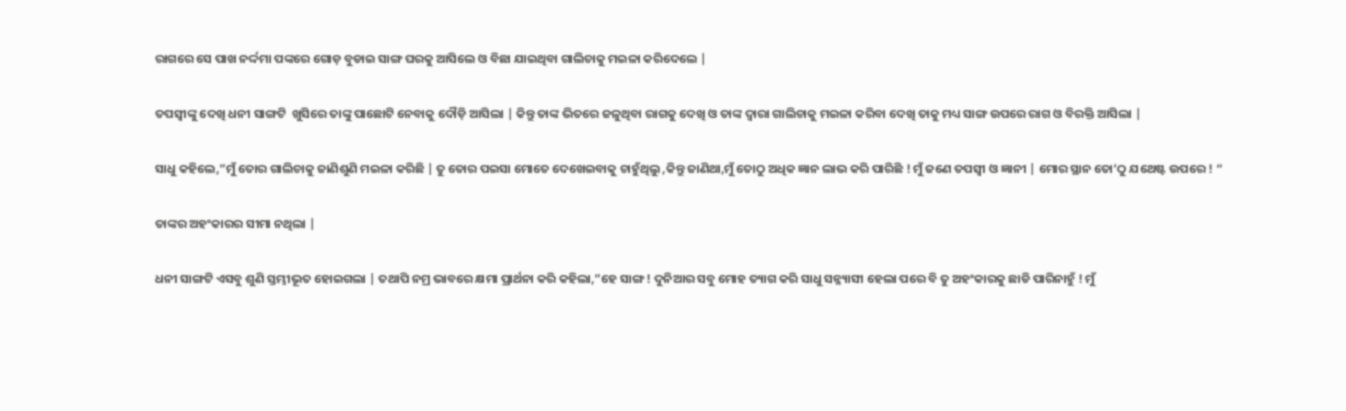ରାଗରେ ସେ ପାଖ ନର୍ଦ୍ଦମା ପଙ୍କରେ ଗୋଡ଼ ବୁଡାଇ ସାଙ୍ଗ ଘରକୁ ଆସିଲେ ଓ ବିଛା ଯାଇଥିବା ଗାଲିଚାକୁ ମଇଳା କରିଦେଲେ |

ତପସ୍ୱୀଙ୍କୁ ଦେଖି ଧନୀ ସାଙ୍ଗଟି  ଖୁସିରେ ତାଙ୍କୁ ପାଛୋଟି ନେବାକୁ ଦୌଡ଼ି ଆସିଲା | କିନ୍ତୁ ତାଙ୍କ ଭିତରେ ଜଳୁଥିବା ରାଗକୁ ଦେଖି ଓ ତାଙ୍କ ଦ୍ୱାରା ଗାଲିଚାକୁ ମଇଳା କରିବା ଦେଖି ତାକୁ ମଧ୍ୟ ସାଙ୍ଗ ଉପରେ ରାଗ ଓ ବିରକ୍ତି ଆସିଲା |

ସାଧୁ କହିଲେ,”ମୁଁ ତୋର ଗାଲିଚାକୁ ଜାଣିଶୁଣି ମଇଳା କରିଛି | ତୁ ତୋର ପଇସା ମୋତେ ଦେଖେଇବାକୁ ଚାହୁଁଥିଲୁ ,କିନ୍ତୁ ଜାଣିଥା,ମୁଁ ତୋଠୁ ଅଧିକ ଜ୍ଞାନ ଲାଭ କରି ପାରିଛି ! ମୁଁ ଜଣେ ତପସ୍ୱୀ ଓ ଜ୍ଞାନୀ | ମୋର ସ୍ଥାନ ତୋ’ଠୁ ଯଥେଷ୍ଟ ଉପରେ ! “

ତାଙ୍କର ଅହଂକାରର ସୀମା ନଥିଲା |

ଧନୀ ସାଙ୍ଗଟି ଏସବୁ ଶୁଣି ସ୍ତମ୍ଭୀଭୂତ ହୋଇଗଲା | ତଥାପି ନମ୍ର ଭାବରେ କ୍ଷମା ପ୍ରାର୍ଥନା କରି କହିଲା,”ହେ ସାଙ୍ଗ ! ଦୁନିଆର ସବୁ ମୋହ ତ୍ୟାଗ କରି ସାଧୁ ସନ୍ନ୍ୟାସୀ ହେଲା ପରେ ବି ତୁ ଅହଂକାରକୁ ଛାଡି ପାରିନାହୁଁ ! ମୁଁ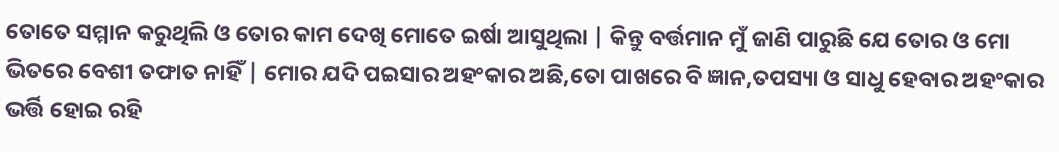ତୋତେ ସମ୍ମାନ କରୁଥିଲି ଓ ତୋର କାମ ଦେଖି ମୋତେ ଇର୍ଷା ଆସୁଥିଲା | କିନ୍ତୁ ବର୍ତ୍ତମାନ ମୁଁ ଜାଣି ପାରୁଛି ଯେ ତୋର ଓ ମୋ ଭିତରେ ବେଶୀ ତଫାତ ନାହିଁ | ମୋର ଯଦି ପଇସାର ଅହଂକାର ଅଛି,ତୋ ପାଖରେ ବି ଜ୍ଞାନ,ତପସ୍ୟା ଓ ସାଧୁ ହେବାର ଅହଂକାର ଭର୍ତ୍ତି ହୋଇ ରହି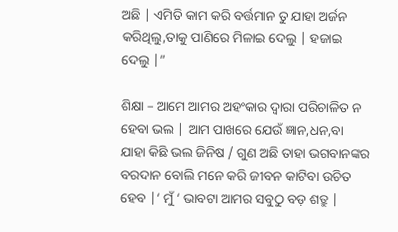ଅଛି | ଏମିତି କାମ କରି ବର୍ତ୍ତମାନ ତୁ ଯାହା ଅର୍ଜନ କରିଥିଲୁ,ତାକୁ ପାଣିରେ ମିଳାଇ ଦେଲୁ | ହଜାଇ ଦେଲୁ |”

ଶିକ୍ଷା – ଆମେ ଆମର ଅହଂକାର ଦ୍ୱାରା ପରିଚାଳିତ ନ ହେବା ଭଲ | ଆମ ପାଖରେ ଯେଉଁ ଜ୍ଞାନ,ଧନ,ବା ଯାହା କିଛି ଭଲ ଜିନିଷ / ଗୁଣ ଅଛି ତାହା ଭଗବାନଙ୍କର ବରଦାନ ବୋଲି ମନେ କରି ଜୀବନ କାଟିବା ଉଚିତ ହେବ |‘ ମୁଁ ‘ ଭାବଟା ଆମର ସବୁଠୁ ବଡ଼ ଶତ୍ରୁ |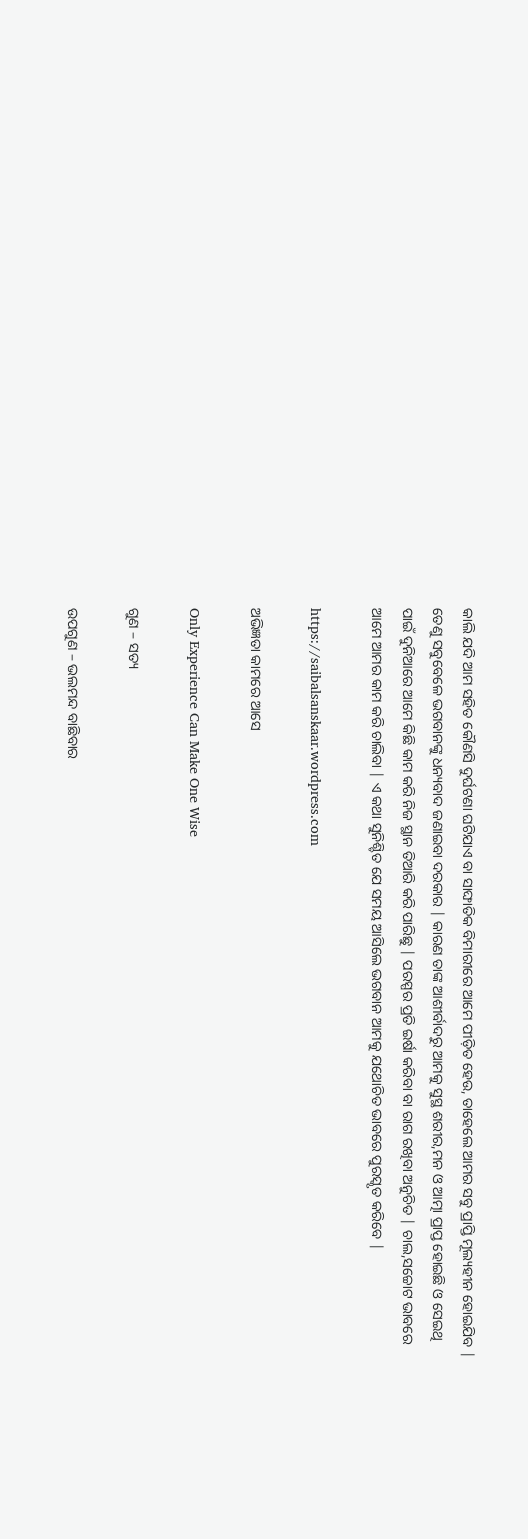କାଲି ଯଦି ଆମ ସହିତ କୌଣସି ଦୁର୍ଘଟଣା ଘଟିଯାଏ ବା ସାଙ୍ଘାତିକ ବିମାରୀରେ ଆମେ ପୀଡ଼ିତ ହେଉ, ତାହେଲେ ଆମର ସବୁ ପ୍ରାପ୍ତି ମୂଲ୍ୟହୀନ ହୋଇଯିବ | ତେଣୁ ସବୁବେଳେ ଭଗବାନଙ୍କୁ ଧନ୍ୟବାଦ ଜଣାଇବା ଦରକାର | କାରଣ ତାଙ୍କ ଆଶୀର୍ବାଦରୁ ଆମକୁ ସୁସ୍ଥ ଶରୀର,ମନ ଓ ଆତ୍ମା ପ୍ରାପ୍ତ ହୋଇଛି ଓ ସେଇଥି ପାଇଁ ଦୁନିଆରେ ଆମେ କିଛି କାମ କରି ନିଜ ସ୍ଥାନ ତିଆରି କରି ପାରିଛୁ | ପରସ୍ପର ପ୍ରତି ଇର୍ଷା କରିବା ବା ରାଗ ରଖିବା ଅନୁଚିତ | ଚାଲ,ସଚ୍ଚୋଟ ଭାବରେ ଆମେ ଆମର କାମ କରି ଚାଲିବା | ଏ କଥା ସୁନିଶ୍ଚିତ ଯେ ସମୟ ଆସିଲେ ଭଗବାନ ଆମକୁ ଯଥୋଚିତ ଭାବରେ ପୁରସ୍କୃତ କରିବେ |

https://saibalsanskaar.wordpress.com

ଅଭିଜ୍ଞତା କାମରେ ଆସେ

Only Experience Can Make One Wise

ଗୁଣ – ସତ୍ୟ

ଉପଗୁଣ – ଭଲମନ୍ଦ ବାଛିବାର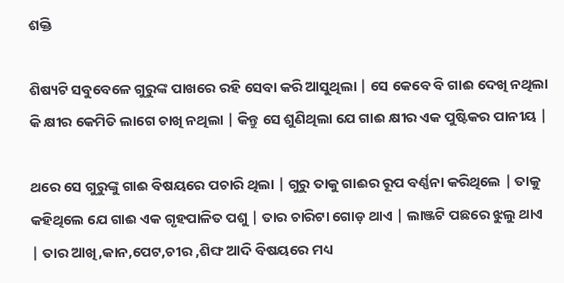ଶକ୍ତି

ଶିଷ୍ୟଟି ସବୁବେଳେ ଗୁରୁଙ୍କ ପାଖରେ ରହି ସେବା କରି ଆସୁଥିଲା | ସେ କେବେ ବି ଗାଈ ଦେଖି ନଥିଲା କି କ୍ଷୀର କେମିତି ଲାଗେ ଚାଖି ନଥିଲା | କିନ୍ତୁ ସେ ଶୁଣିଥିଲା ଯେ ଗାଈ କ୍ଷୀର ଏକ ପୁଷ୍ଟିକର ପାନୀୟ |

ଥରେ ସେ ଗୁରୁଙ୍କୁ ଗାଈ ବିଷୟରେ ପଚାରି ଥିଲା | ଗୁରୁ ତାକୁ ଗାଈର ରୂପ ବର୍ଣ୍ଣନା କରିଥିଲେ | ତାକୁ କହିଥିଲେ ଯେ ଗାଈ ଏକ ଗୃହପାଳିତ ପଶୁ | ତାର ଚାରିଟା ଗୋଡ଼ ଥାଏ | ଲାଞ୍ଜଟି ପଛରେ ଝୁଲୁ ଥାଏ | ତାର ଆଖି,କାନ,ପେଟ,ଚୀର ,ଶିଙ୍ଘ ଆଦି ବିଷୟରେ ମଧ୍ୟ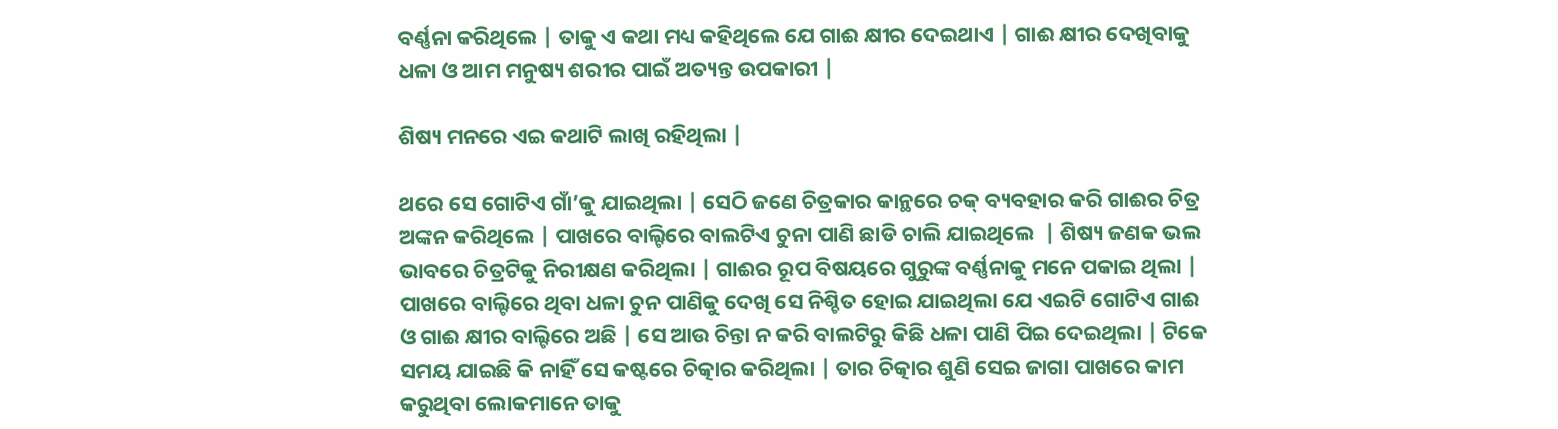ବର୍ଣ୍ଣନା କରିଥିଲେ | ତାକୁ ଏ କଥା ମଧ୍ୟ କହିଥିଲେ ଯେ ଗାଈ କ୍ଷୀର ଦେଇଥାଏ | ଗାଈ କ୍ଷୀର ଦେଖିବାକୁ ଧଳା ଓ ଆମ ମନୁଷ୍ୟ ଶରୀର ପାଇଁ ଅତ୍ୟନ୍ତ ଉପକାରୀ |

ଶିଷ୍ୟ ମନରେ ଏଇ କଥାଟି ଲାଖି ରହିଥିଲା |

ଥରେ ସେ ଗୋଟିଏ ଗାଁ’କୁ ଯାଇଥିଲା | ସେଠି ଜଣେ ଚିତ୍ରକାର କାନ୍ଥରେ ଚକ୍ ବ୍ୟବହାର କରି ଗାଈର ଚିତ୍ର ଅଙ୍କନ କରିଥିଲେ | ପାଖରେ ବାଲ୍ଟିରେ ବାଲଟିଏ ଚୁନା ପାଣି ଛାଡି ଚାଲି ଯାଇଥିଲେ  | ଶିଷ୍ୟ ଜଣକ ଭଲ ଭାବରେ ଚିତ୍ରଟିକୁ ନିରୀକ୍ଷଣ କରିଥିଲା | ଗାଈର ରୂପ ବିଷୟରେ ଗୁରୁଙ୍କ ବର୍ଣ୍ଣନାକୁ ମନେ ପକାଇ ଥିଲା | ପାଖରେ ବାଲ୍ଟିରେ ଥିବା ଧଳା ଚୁନ ପାଣିକୁ ଦେଖି ସେ ନିଶ୍ଚିତ ହୋଇ ଯାଇଥିଲା ଯେ ଏଇଟି ଗୋଟିଏ ଗାଈ ଓ ଗାଈ କ୍ଷୀର ବାଲ୍ଟିରେ ଅଛି | ସେ ଆଉ ଚିନ୍ତା ନ କରି ବାଲଟିରୁ କିଛି ଧଳା ପାଣି ପିଇ ଦେଇଥିଲା | ଟିକେ ସମୟ ଯାଇଛି କି ନାହିଁ ସେ କଷ୍ଟରେ ଚିତ୍କାର କରିଥିଲା | ତାର ଚିତ୍କାର ଶୁଣି ସେଇ ଜାଗା ପାଖରେ କାମ କରୁଥିବା ଲୋକମାନେ ତାକୁ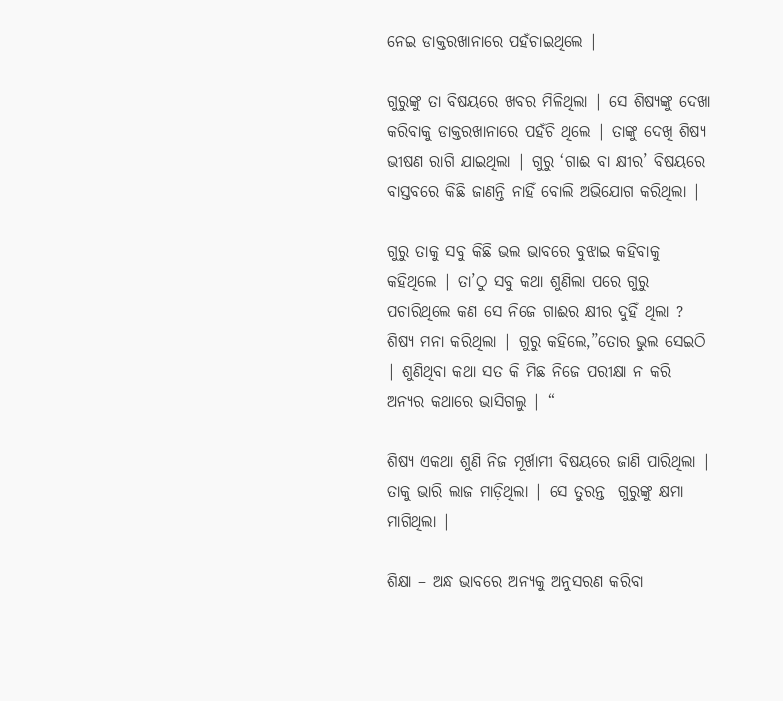ନେଇ ଡାକ୍ତରଖାନାରେ ପହଁଚାଇଥିଲେ |

ଗୁରୁଙ୍କୁ ତା ବିଷୟରେ ଖବର ମିଳିଥିଲା | ସେ ଶିଷ୍ୟଙ୍କୁ ଦେଖା କରିବାକୁ ଡାକ୍ତରଖାନାରେ ପହଁଚି ଥିଲେ | ତାଙ୍କୁ ଦେଖି ଶିଷ୍ୟ ଭୀଷଣ ରାଗି ଯାଇଥିଲା | ଗୁରୁ ‘ଗାଈ ବା କ୍ଷୀର’ ବିଷୟରେ ବାସ୍ତବରେ କିଛି ଜାଣନ୍ତି ନାହିଁ ବୋଲି ଅଭିଯୋଗ କରିଥିଲା |

ଗୁରୁ ତାକୁ ସବୁ କିଛି ଭଲ ଭାବରେ ବୁଝାଇ କହିବାକୁ କହିଥିଲେ | ତା’ଠୁ ସବୁ କଥା ଶୁଣିଲା ପରେ ଗୁରୁ ପଚାରିଥିଲେ କଣ ସେ ନିଜେ ଗାଈର କ୍ଷୀର ଦୁହିଁ ଥିଲା ? ଶିଷ୍ୟ ମନା କରିଥିଲା | ଗୁରୁ କହିଲେ,”ତୋର ଭୁଲ ସେଇଠି | ଶୁଣିଥିବା କଥା ସତ କି ମିଛ ନିଜେ ପରୀକ୍ଷା ନ କରି ଅନ୍ୟର କଥାରେ ଭାସିଗଲୁ | “

ଶିଷ୍ୟ ଏକଥା ଶୁଣି ନିଜ ମୂର୍ଖାମୀ ବିଷୟରେ ଜାଣି ପାରିଥିଲା | ତାକୁ ଭାରି ଲାଜ ମାଡ଼ିଥିଲା | ସେ ତୁରନ୍ତ  ଗୁରୁଙ୍କୁ କ୍ଷମା ମାଗିଥିଲା |

ଶିକ୍ଷା – ଅନ୍ଧ ଭାବରେ ଅନ୍ୟକୁ ଅନୁସରଣ କରିବା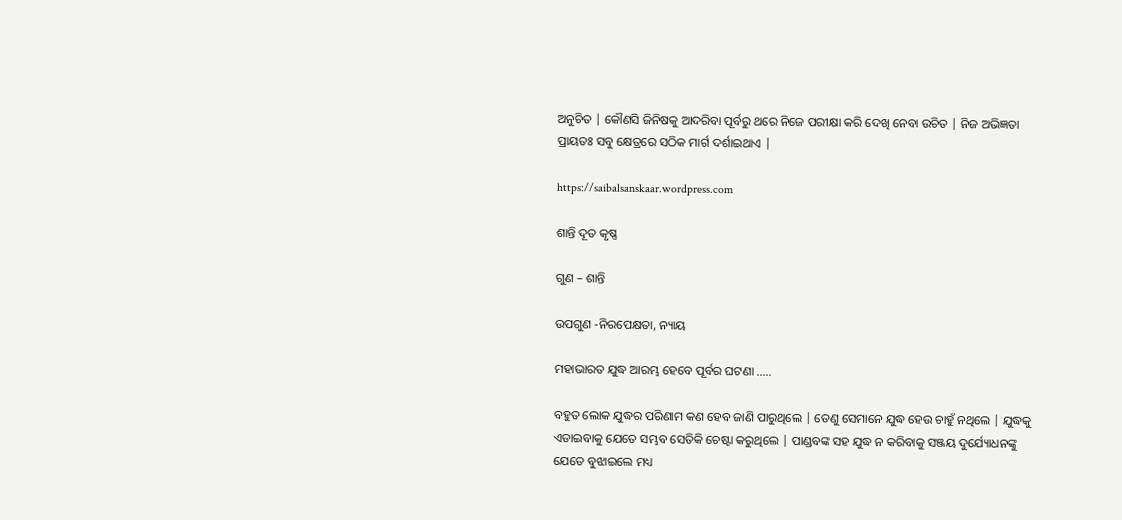ଅନୁଚିତ | କୌଣସି ଜିନିଷକୁ ଆଦରିବା ପୂର୍ବରୁ ଥରେ ନିଜେ ପରୀକ୍ଷା କରି ଦେଖି ନେବା ଉଚିତ | ନିଜ ଅଭିଜ୍ଞତା ପ୍ରାୟତଃ ସବୁ କ୍ଷେତ୍ରରେ ସଠିକ ମାର୍ଗ ଦର୍ଶାଇଥାଏ |

https://saibalsanskaar.wordpress.com

ଶାନ୍ତି ଦୂତ କୃଷ୍ଣ

ଗୁଣ – ଶାନ୍ତି

ଉପଗୁଣ -ନିରପେକ୍ଷତା, ନ୍ୟାୟ

ମହାଭାରତ ଯୁଦ୍ଧ ଆରମ୍ଭ ହେବେ ପୂର୍ବର ଘଟଣା …..

ବହୁତ ଲୋକ ଯୁଦ୍ଧର ପରିଣାମ କଣ ହେବ ଜାଣି ପାରୁଥିଲେ | ତେଣୁ ସେମାନେ ଯୁଦ୍ଧ ହେଉ ଚାହୁଁ ନଥିଲେ | ଯୁଦ୍ଧକୁ ଏଡାଇବାକୁ ଯେତେ ସମ୍ଭବ ସେତିକି ଚେଷ୍ଟା କରୁଥିଲେ | ପାଣ୍ଡବଙ୍କ ସହ ଯୁଦ୍ଧ ନ କରିବାକୁ ସଞ୍ଜୟ ଦୁର୍ଯ୍ୟୋଧନଙ୍କୁ ଯେତେ ବୁଝାଇଲେ ମଧ୍ୟ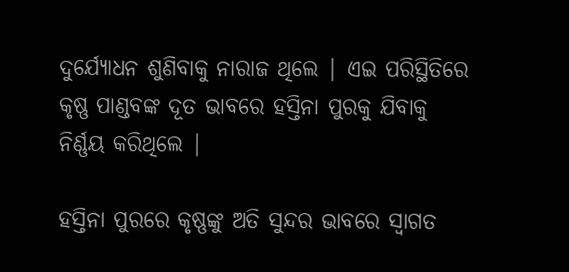ଦୁର୍ଯ୍ୟୋଧନ ଶୁଣିବାକୁ ନାରାଜ ଥିଲେ | ଏଇ ପରିସ୍ଥିତିରେ କୃଷ୍ଣ ପାଣ୍ଡବଙ୍କ ଦୂତ ଭାବରେ ହସ୍ତିନା ପୁରକୁ ଯିବାକୁ ନିର୍ଣ୍ଣୟ କରିଥିଲେ |

ହସ୍ତିନା ପୁରରେ କୃଷ୍ଣଙ୍କୁ ଅତି ସୁନ୍ଦର ଭାବରେ ସ୍ୱାଗତ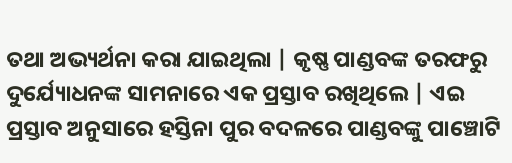ତଥା ଅଭ୍ୟର୍ଥନା କରା ଯାଇଥିଲା | କୃଷ୍ଣ ପାଣ୍ଡବଙ୍କ ତରଫରୁ ଦୁର୍ଯ୍ୟୋଧନଙ୍କ ସାମନାରେ ଏକ ପ୍ରସ୍ତାବ ରଖିଥିଲେ | ଏଇ ପ୍ରସ୍ତାବ ଅନୁସାରେ ହସ୍ତିନା ପୁର ବଦଳରେ ପାଣ୍ଡବଙ୍କୁ ପାଞ୍ଚୋଟି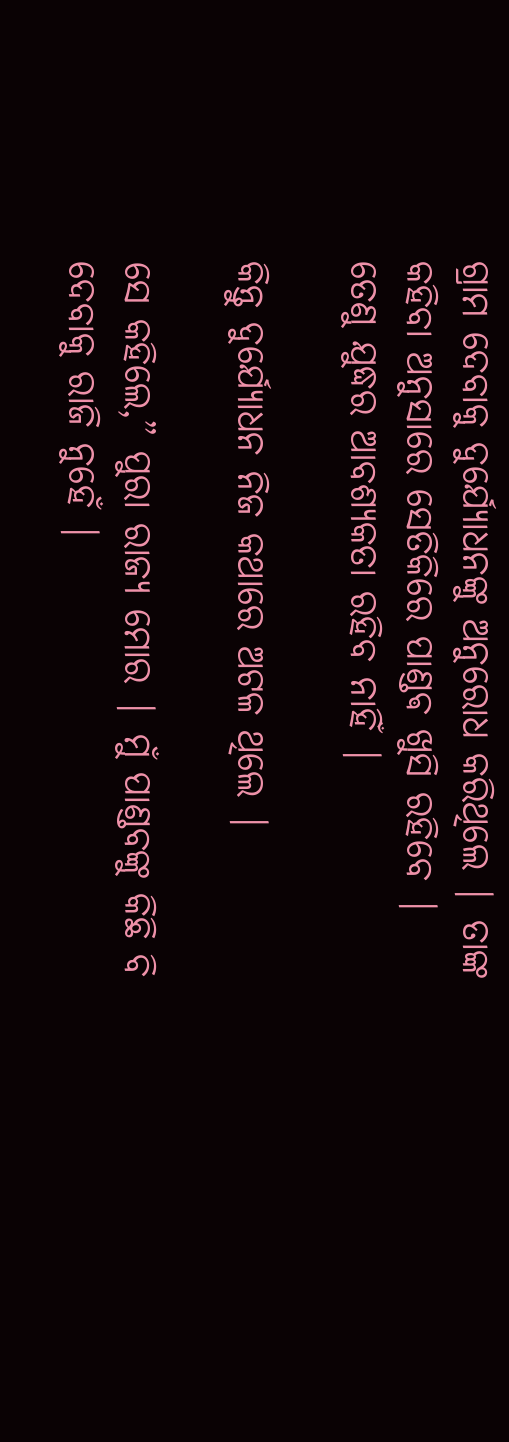ଗ୍ରାମ ଦେବାକୁ ଦୁର୍ଯ୍ୟୋଧନଙ୍କୁ ଅନୁରୋଧ କରିଥିଲେ | ତାଙ୍କ କହିବା ଅନୁସାରେ ସେତିକିରେ ପାଣ୍ଡଵ ଖୁସି ରହିବେ | ତେଣୁ ଯୁଦ୍ଧର ଆବଶ୍ୟକତା ରହିବ ନାହିଁ |

କିନ୍ତୁ ଦୁର୍ଯ୍ୟୋଧନ ନିଜ କଥାରେ ଅଟଳ ଥିଲେ |

ସେ କହିଲେ,” ପୁରା ରାଜ୍ୟ ମୋର | ମୁଁ ପାଣ୍ଡବଙ୍କୁ କିଛି ବି ଦେବାକୁ ରାଜି ନୁହେଁ |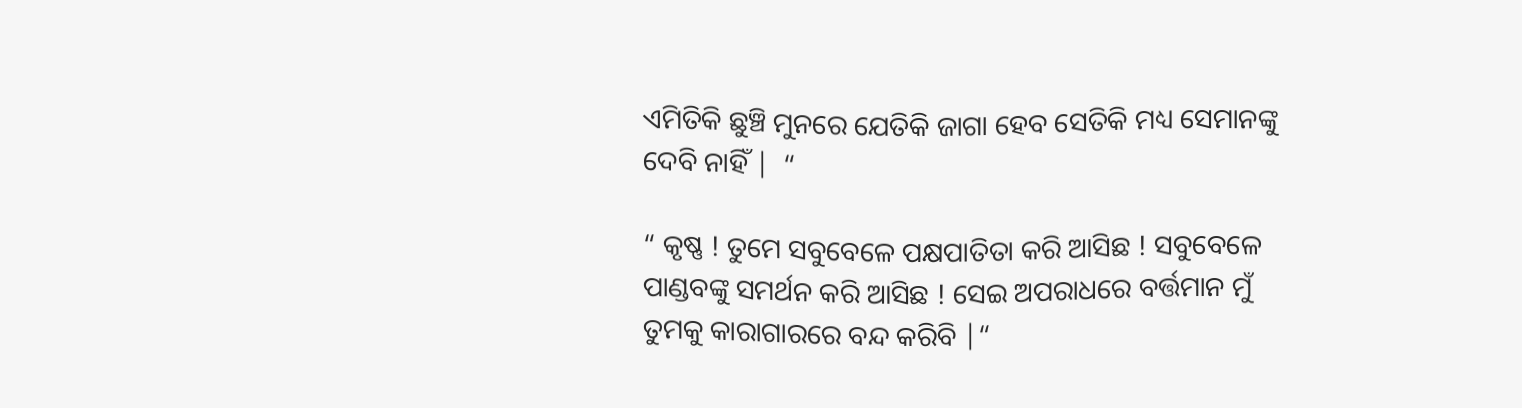ଏମିତିକି ଛୁଞ୍ଚି ମୁନରେ ଯେତିକି ଜାଗା ହେବ ସେତିକି ମଧ୍ୟ ସେମାନଙ୍କୁ ଦେବି ନାହିଁ |  “

“ କୃଷ୍ଣ ! ତୁମେ ସବୁବେଳେ ପକ୍ଷପାତିତା କରି ଆସିଛ ! ସବୁବେଳେ ପାଣ୍ଡବଙ୍କୁ ସମର୍ଥନ କରି ଆସିଛ ! ସେଇ ଅପରାଧରେ ବର୍ତ୍ତମାନ ମୁଁ ତୁମକୁ କାରାଗାରରେ ବନ୍ଦ କରିବି |“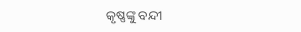କୃଷ୍ଣଙ୍କୁ ବନ୍ଦୀ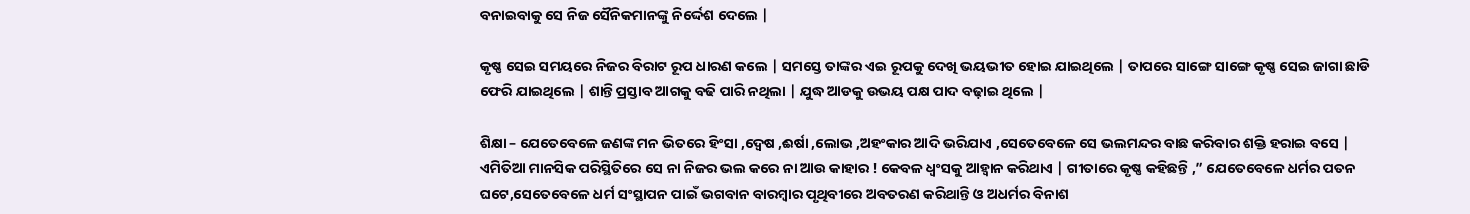ବନାଇବାକୁ ସେ ନିଜ ସୈନିକମାନଙ୍କୁ ନିର୍ଦ୍ଦେଶ ଦେଲେ |

କୃଷ୍ଣ ସେଇ ସମୟରେ ନିଜର ବିରାଟ ରୂପ ଧାରଣ କଲେ | ସମସ୍ତେ ତାଙ୍କର ଏଇ ରୂପକୁ ଦେଖି ଭୟଭୀତ ହୋଇ ଯାଇଥିଲେ | ତାପରେ ସାଙ୍ଗେ ସାଙ୍ଗେ କୃଷ୍ଣ ସେଇ ଜାଗା ଛାଡି ଫେରି ଯାଇଥିଲେ | ଶାନ୍ତି ପ୍ରସ୍ତାବ ଆଗକୁ ବଢି ପାରି ନଥିଲା | ଯୁଦ୍ଧ ଆଡକୁ ଉଭୟ ପକ୍ଷ ପାଦ ବଢ଼ାଇ ଥିଲେ |

ଶିକ୍ଷା – ଯେତେବେଳେ ଜଣଙ୍କ ମନ ଭିତରେ ହିଂସା ,ଦ୍ୱେଷ ,ଈର୍ଷା ,ଲୋଭ ,ଅହଂକାର ଆଦି ଭରିଯାଏ ,ସେତେବେଳେ ସେ ଭଲମନ୍ଦର ବାଛ କରିବାର ଶକ୍ତି ହରାଇ ବସେ | ଏମିତିଆ ମାନସିକ ପରିସ୍ଥିତିରେ ସେ ନା ନିଜର ଭଲ କରେ ନା ଆଉ କାହାର ! କେବଳ ଧ୍ବଂସକୁ ଆହ୍ବାନ କରିଥାଏ | ଗୀତାରେ କୃଷ୍ଣ କହିଛନ୍ତି ,” ଯେତେବେଳେ ଧର୍ମର ପତନ ଘଟେ,ସେତେବେଳେ ଧର୍ମ ସଂସ୍ଥାପନ ପାଇଁ ଭଗବାନ ବାରମ୍ବାର ପୃଥିବୀରେ ଅବତରଣ କରିଥାନ୍ତି ଓ ଅଧର୍ମର ବିନାଶ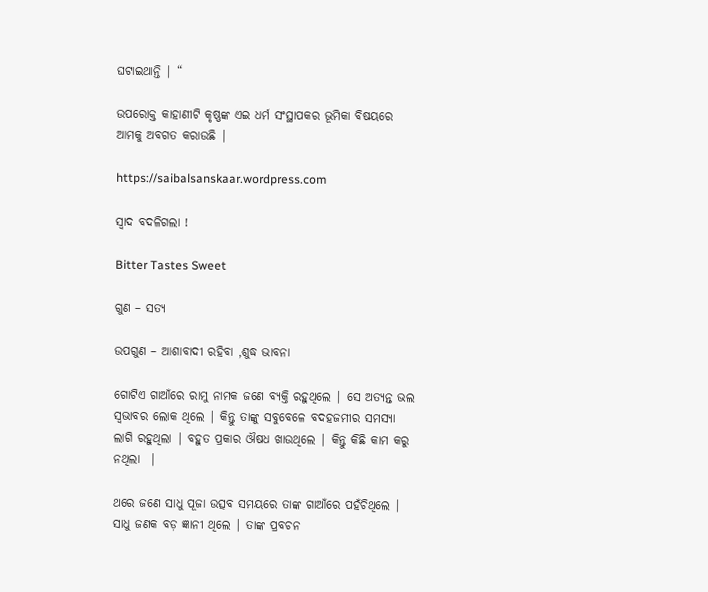ଘଟାଇଥାନ୍ତି | “

ଉପରୋକ୍ତ କାହାଣୀଟି କୃଷ୍ଣଙ୍କ ଏଇ ଧର୍ମ ସଂସ୍ଥାପକର ଭୂମିକା ବିଷୟରେ ଆମକୁ ଅବଗତ କରାଉଛି |

https://saibalsanskaar.wordpress.com

ସ୍ୱାଦ ବଦଳିଗଲା !

Bitter Tastes Sweet

ଗୁଣ – ସତ୍ୟ

ଉପଗୁଣ – ଆଶାବାଦୀ ରହିବା ,ଶୁଦ୍ଧ ଭାବନା

ଗୋଟିଏ ଗାଆଁରେ ରାମୁ ନାମକ ଜଣେ ବ୍ୟକ୍ତି ରହୁଥିଲେ | ସେ ଅତ୍ୟନ୍ତ ଭଲ ସ୍ୱଭାବର ଲୋକ ଥିଲେ | କିନ୍ତୁ ତାଙ୍କୁ ସବୁବେଳେ ବଦହଜମୀର ସମସ୍ୟା ଲାଗି ରହୁଥିଲା | ବହୁତ ପ୍ରକାର ଔଷଧ ଖାଉଥିଲେ | କିନ୍ତୁ କିଛି କାମ କରୁ ନଥିଲା  |

ଥରେ ଜଣେ ସାଧୁ ପୂଜା ଉତ୍ସବ ସମୟରେ ତାଙ୍କ ଗାଆଁରେ ପହଁଚିଥିଲେ | ସାଧୁ ଜଣକ ବଡ଼ ଜ୍ଞାନୀ ଥିଲେ | ତାଙ୍କ ପ୍ରବଚନ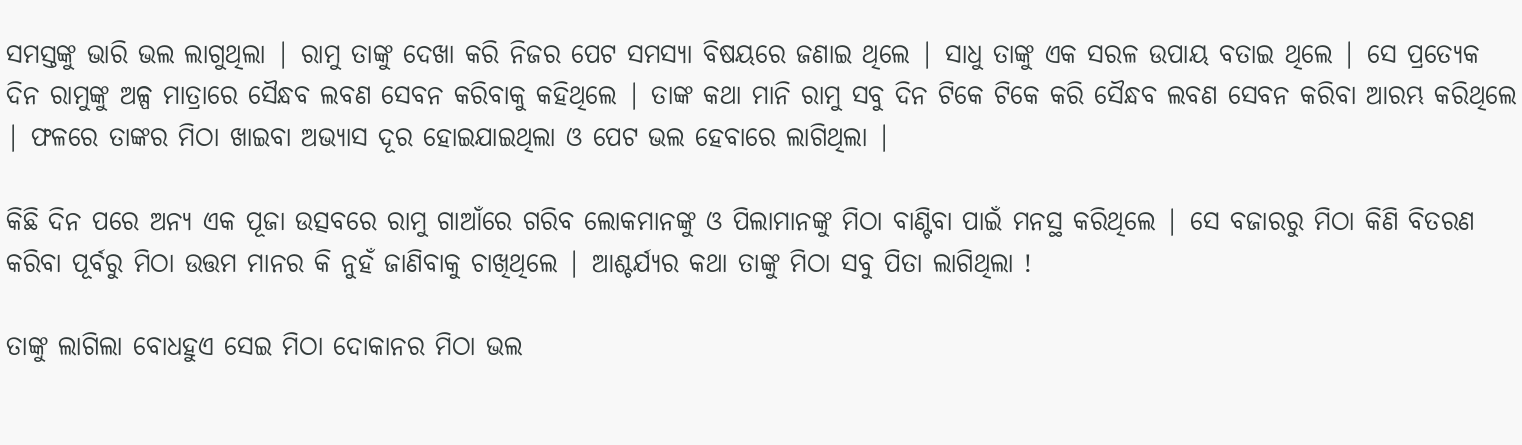ସମସ୍ତଙ୍କୁ ଭାରି ଭଲ ଲାଗୁଥିଲା | ରାମୁ ତାଙ୍କୁ ଦେଖା କରି ନିଜର ପେଟ ସମସ୍ୟା ବିଷୟରେ ଜଣାଇ ଥିଲେ | ସାଧୁ ତାଙ୍କୁ ଏକ ସରଳ ଉପାୟ ବତାଇ ଥିଲେ | ସେ ପ୍ରତ୍ୟେକ ଦିନ ରାମୁଙ୍କୁ ଅଳ୍ପ ମାତ୍ରାରେ ସୈନ୍ଧବ ଲବଣ ସେବନ କରିବାକୁ କହିଥିଲେ | ତାଙ୍କ କଥା ମାନି ରାମୁ ସବୁ ଦିନ ଟିକେ ଟିକେ କରି ସୈନ୍ଧବ ଲବଣ ସେବନ କରିବା ଆରମ୍ଭ କରିଥିଲେ | ଫଳରେ ତାଙ୍କର ମିଠା ଖାଇବା ଅଭ୍ୟାସ ଦୂର ହୋଇଯାଇଥିଲା ଓ ପେଟ ଭଲ ହେବାରେ ଲାଗିଥିଲା |

କିଛି ଦିନ ପରେ ଅନ୍ୟ ଏକ ପୂଜା ଉତ୍ସବରେ ରାମୁ ଗାଆଁରେ ଗରିବ ଲୋକମାନଙ୍କୁ ଓ ପିଲାମାନଙ୍କୁ ମିଠା ବାଣ୍ଟିବା ପାଇଁ ମନସ୍ଥ କରିଥିଲେ | ସେ ବଜାରରୁ ମିଠା କିଣି ବିତରଣ କରିବା ପୂର୍ବରୁ ମିଠା ଉତ୍ତମ ମାନର କି ନୁହଁ ଜାଣିବାକୁ ଚାଖିଥିଲେ | ଆଶ୍ଚର୍ଯ୍ୟର କଥା ତାଙ୍କୁ ମିଠା ସବୁ ପିତା ଲାଗିଥିଲା !

ତାଙ୍କୁ ଲାଗିଲା ବୋଧହୁଏ ସେଇ ମିଠା ଦୋକାନର ମିଠା ଭଲ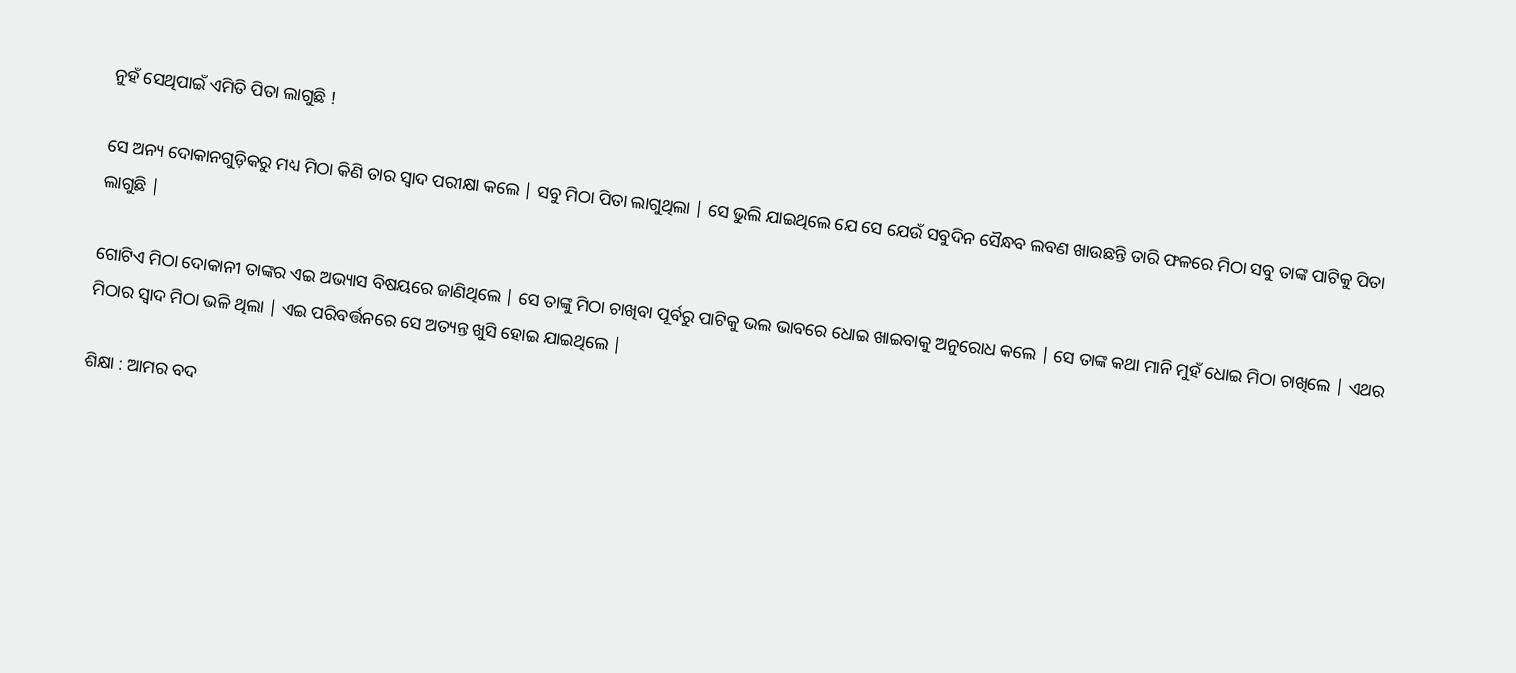ନୁହଁ ସେଥିପାଇଁ ଏମିତି ପିତା ଲାଗୁଛି !

ସେ ଅନ୍ୟ ଦୋକାନଗୁଡ଼ିକରୁ ମଧ୍ୟ ମିଠା କିଣି ତାର ସ୍ୱାଦ ପରୀକ୍ଷା କଲେ | ସବୁ ମିଠା ପିତା ଲାଗୁଥିଲା | ସେ ଭୁଲି ଯାଇଥିଲେ ଯେ ସେ ଯେଉଁ ସବୁଦିନ ସୈନ୍ଧବ ଲବଣ ଖାଉଛନ୍ତି ତାରି ଫଳରେ ମିଠା ସବୁ ତାଙ୍କ ପାଟିକୁ ପିତା ଲାଗୁଛି |

ଗୋଟିଏ ମିଠା ଦୋକାନୀ ତାଙ୍କର ଏଇ ଅଭ୍ୟାସ ବିଷୟରେ ଜାଣିଥିଲେ | ସେ ତାଙ୍କୁ ମିଠା ଚାଖିବା ପୂର୍ବରୁ ପାଟିକୁ ଭଲ ଭାବରେ ଧୋଇ ଖାଇବାକୁ ଅନୁରୋଧ କଲେ | ସେ ତାଙ୍କ କଥା ମାନି ମୁହଁ ଧୋଇ ମିଠା ଚାଖିଲେ | ଏଥର ମିଠାର ସ୍ୱାଦ ମିଠା ଭଳି ଥିଲା | ଏଇ ପରିବର୍ତ୍ତନରେ ସେ ଅତ୍ୟନ୍ତ ଖୁସି ହୋଇ ଯାଇଥିଲେ |

ଶିକ୍ଷା : ଆମର ବଦ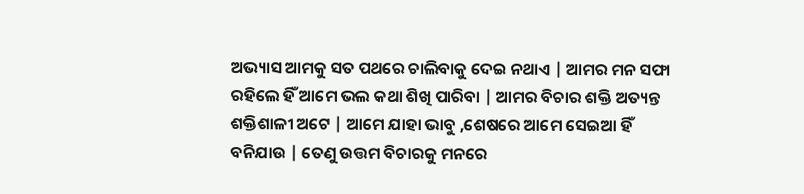ଅଭ୍ୟାସ ଆମକୁ ସତ ପଥରେ ଚାଲିବାକୁ ଦେଇ ନଥାଏ | ଆମର ମନ ସଫା ରହିଲେ ହିଁ ଆମେ ଭଲ କଥା ଶିଖି ପାରିବା | ଆମର ବିଚାର ଶକ୍ତି ଅତ୍ୟନ୍ତ ଶକ୍ତିଶାଳୀ ଅଟେ | ଆମେ ଯାହା ଭାବୁ ,ଶେଷରେ ଆମେ ସେଇଆ ହିଁ ବନିଯାଉ | ତେଣୁ ଉତ୍ତମ ବିଚାରକୁ ମନରେ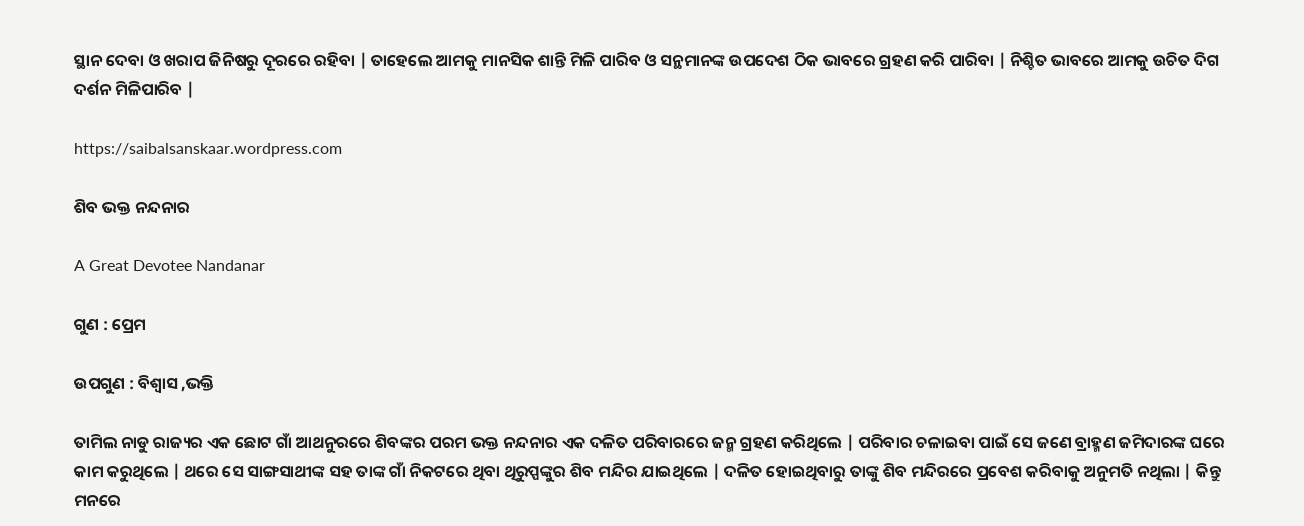ସ୍ଥାନ ଦେବା ଓ ଖରାପ ଜିନିଷରୁ ଦୂରରେ ରହିବା | ତାହେଲେ ଆମକୁ ମାନସିକ ଶାନ୍ତି ମିଳି ପାରିବ ଓ ସନ୍ଥମାନଙ୍କ ଉପଦେଶ ଠିକ ଭାବରେ ଗ୍ରହଣ କରି ପାରିବା | ନିଶ୍ଚିତ ଭାବରେ ଆମକୁ ଉଚିତ ଦିଗ ଦର୍ଶନ ମିଳିପାରିବ |

https://saibalsanskaar.wordpress.com

ଶିବ ଭକ୍ତ ନନ୍ଦନାର

A Great Devotee Nandanar

ଗୁଣ : ପ୍ରେମ

ଉପଗୁଣ : ବିଶ୍ୱାସ ,ଭକ୍ତି

ତାମିଲ ନାଡୁ ରାଜ୍ୟର ଏକ ଛୋଟ ଗାଁ ଆଥନୁରରେ ଶିବଙ୍କର ପରମ ଭକ୍ତ ନନ୍ଦନାର ଏକ ଦଳିତ ପରିବାରରେ ଜନ୍ମ ଗ୍ରହଣ କରିଥିଲେ | ପରିବାର ଚଳାଇବା ପାଇଁ ସେ ଜଣେ ବ୍ରାହ୍ମଣ ଜମିଦାରଙ୍କ ଘରେ କାମ କରୁଥିଲେ | ଥରେ ସେ ସାଙ୍ଗସାଥୀଙ୍କ ସହ ତାଙ୍କ ଗାଁ ନିକଟରେ ଥିବା ଥିରୁପ୍ପଙ୍କୁର ଶିବ ମନ୍ଦିର ଯାଇଥିଲେ | ଦଳିତ ହୋଇଥିବାରୁ ତାଙ୍କୁ ଶିବ ମନ୍ଦିରରେ ପ୍ରବେଶ କରିବାକୁ ଅନୁମତି ନଥିଲା | କିନ୍ତୁ ମନରେ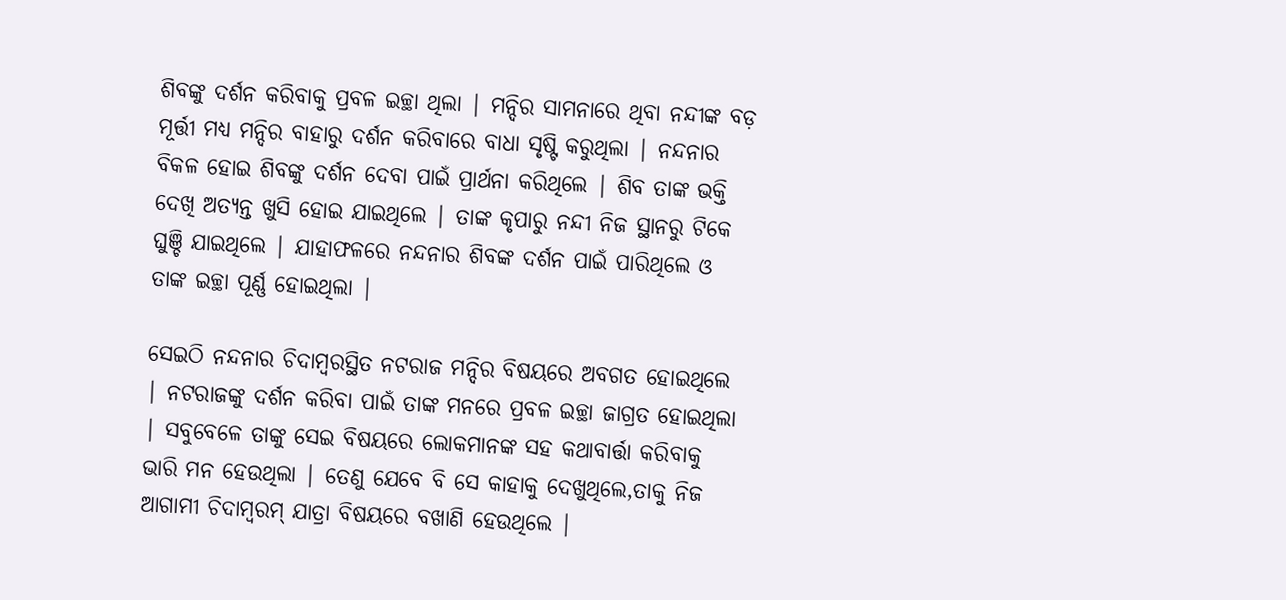ଶିବଙ୍କୁ ଦର୍ଶନ କରିବାକୁ ପ୍ରବଳ ଇଚ୍ଛା ଥିଲା | ମନ୍ଦିର ସାମନାରେ ଥିବା ନନ୍ଦୀଙ୍କ ବଡ଼ ମୂର୍ତ୍ତୀ ମଧ୍ୟ ମନ୍ଦିର ବାହାରୁ ଦର୍ଶନ କରିବାରେ ବାଧା ସୃଷ୍ଟି କରୁଥିଲା | ନନ୍ଦନାର ବିକଳ ହୋଇ ଶିବଙ୍କୁ ଦର୍ଶନ ଦେବା ପାଇଁ ପ୍ରାର୍ଥନା କରିଥିଲେ | ଶିବ ତାଙ୍କ ଭକ୍ତି ଦେଖି ଅତ୍ୟନ୍ତ ଖୁସି ହୋଇ ଯାଇଥିଲେ | ତାଙ୍କ କୃପାରୁ ନନ୍ଦୀ ନିଜ ସ୍ଥାନରୁ ଟିକେ ଘୁଞ୍ଚି ଯାଇଥିଲେ | ଯାହାଫଳରେ ନନ୍ଦନାର ଶିବଙ୍କ ଦର୍ଶନ ପାଇଁ ପାରିଥିଲେ ଓ ତାଙ୍କ ଇଚ୍ଛା ପୂର୍ଣ୍ଣ ହୋଇଥିଲା |

ସେଇଠି ନନ୍ଦନାର ଚିଦାମ୍ବରସ୍ଥିତ ନଟରାଜ ମନ୍ଦିର ବିଷୟରେ ଅବଗତ ହୋଇଥିଲେ | ନଟରାଜଙ୍କୁ ଦର୍ଶନ କରିବା ପାଇଁ ତାଙ୍କ ମନରେ ପ୍ରବଳ ଇଚ୍ଛା ଜାଗ୍ରତ ହୋଇଥିଲା | ସବୁବେଳେ ତାଙ୍କୁ ସେଇ ବିଷୟରେ ଲୋକମାନଙ୍କ ସହ କଥାବାର୍ତ୍ତା କରିବାକୁ ଭାରି ମନ ହେଉଥିଲା | ତେଣୁ ଯେବେ ବି ସେ କାହାକୁ ଦେଖୁଥିଲେ,ତାକୁ ନିଜ ଆଗାମୀ ଚିଦାମ୍ବରମ୍ ଯାତ୍ରା ବିଷୟରେ ବଖାଣି ହେଉଥିଲେ |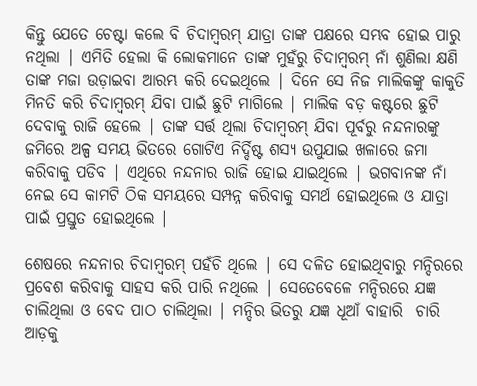କିନ୍ତୁ ଯେତେ ଚେଷ୍ଟା କଲେ ବି ଚିଦାମ୍ବରମ୍ ଯାତ୍ରା ତାଙ୍କ ପକ୍ଷରେ ସମ୍ଭବ ହୋଇ ପାରୁ ନଥିଲା | ଏମିତି ହେଲା କି ଲୋକମାନେ ତାଙ୍କ ମୁହଁରୁ ଚିଦାମ୍ବରମ୍ ନାଁ ଶୁଣିଲା କ୍ଷଣି ତାଙ୍କ ମଜା ଉଡ଼ାଇବା ଆରମ୍ଭ କରି ଦେଇଥିଲେ | ଦିନେ ସେ ନିଜ ମାଲିକଙ୍କୁ କାକୁତି ମିନତି କରି ଚିଦାମ୍ବରମ୍ ଯିବା ପାଇଁ ଛୁଟି ମାଗିଲେ | ମାଲିକ ବଡ଼ କଷ୍ଟରେ ଛୁଟି ଦେବାକୁ ରାଜି ହେଲେ | ତାଙ୍କ ସର୍ତ୍ତ ଥିଲା ଚିଦାମ୍ବରମ୍ ଯିବା ପୂର୍ବରୁ ନନ୍ଦନାରଙ୍କୁ ଜମିରେ ଅଳ୍ପ ସମୟ ଭିତରେ ଗୋଟିଏ ନିର୍ଦ୍ଦିଷ୍ଟ ଶସ୍ୟ ଉପୁଯାଇ ଖଳାରେ ଜମା କରିବାକୁ ପଡିବ | ଏଥିରେ ନନ୍ଦନାର ରାଜି ହୋଇ ଯାଇଥିଲେ | ଭଗବାନଙ୍କ ନାଁ ନେଇ ସେ କାମଟି ଠିକ ସମୟରେ ସମ୍ପନ୍ନ କରିବାକୁ ସମର୍ଥ ହୋଇଥିଲେ ଓ ଯାତ୍ରା ପାଇଁ ପ୍ରସ୍ତୁତ ହୋଇଥିଲେ |

ଶେଷରେ ନନ୍ଦନାର ଚିଦାମ୍ବରମ୍ ପହଁଚି ଥିଲେ | ସେ ଦଳିତ ହୋଇଥିବାରୁ ମନ୍ଦିରରେ ପ୍ରବେଶ କରିବାକୁ ସାହସ କରି ପାରି ନଥିଲେ | ସେତେବେଳେ ମନ୍ଦିରରେ ଯଜ୍ଞ ଚାଲିଥିଲା ଓ ବେଦ ପାଠ ଚାଲିଥିଲା | ମନ୍ଦିର ଭିତରୁ ଯଜ୍ଞ ଧୂଆଁ ବାହାରି  ଚାରି ଆଡ଼କୁ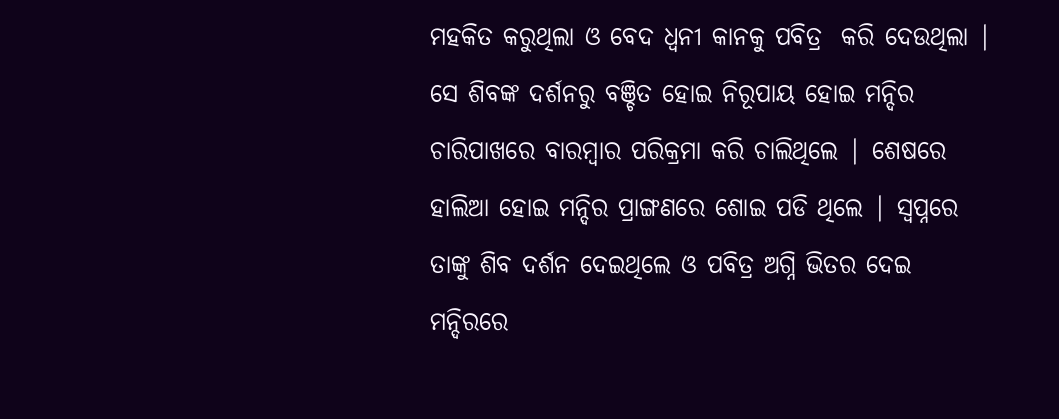ମହକିତ କରୁଥିଲା ଓ ବେଦ ଧ୍ୱନୀ କାନକୁ ପବିତ୍ର  କରି ଦେଉଥିଲା | ସେ ଶିବଙ୍କ ଦର୍ଶନରୁ ବଞ୍ଚିତ ହୋଇ ନିରୂପାୟ ହୋଇ ମନ୍ଦିର ଚାରିପାଖରେ ବାରମ୍ବାର ପରିକ୍ରମା କରି ଚାଲିଥିଲେ | ଶେଷରେ ହାଲିଆ ହୋଇ ମନ୍ଦିର ପ୍ରାଙ୍ଗଣରେ ଶୋଇ ପଡି ଥିଲେ | ସ୍ୱପ୍ନରେ ତାଙ୍କୁ ଶିବ ଦର୍ଶନ ଦେଇଥିଲେ ଓ ପବିତ୍ର ଅଗ୍ନି ଭିତର ଦେଇ ମନ୍ଦିରରେ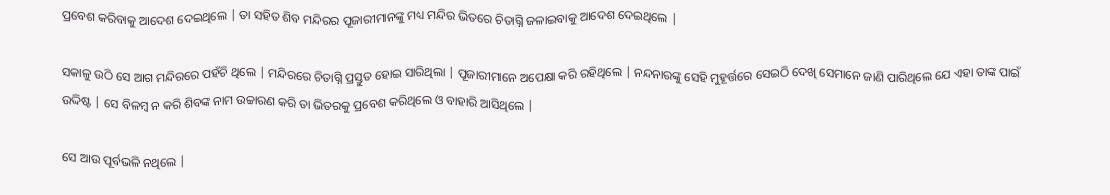ପ୍ରବେଶ କରିବାକୁ ଆଦେଶ ଦେଇଥିଲେ | ତା ସହିତ ଶିବ ମନ୍ଦିରର ପୂଜାରୀମାନଙ୍କୁ ମଧ୍ୟ ମନ୍ଦିର ଭିତରେ ଚିତାଗ୍ନି ଜଳାଇବାକୁ ଆଦେଶ ଦେଇଥିଲେ |

ସକାଳୁ ଉଠି ସେ ଆଗ ମନ୍ଦିରରେ ପହଁଚି ଥିଲେ | ମନ୍ଦିରରେ ଚିତାଗ୍ନି ପ୍ରସ୍ତୁତ ହୋଇ ସାରିଥିଲା | ପୂଜାରୀମାନେ ଅପେକ୍ଷା କରି ରହିଥିଲେ | ନନ୍ଦନାରଙ୍କୁ ସେହି ମୁହୂର୍ତ୍ତରେ ସେଇଠି ଦେଖି ସେମାନେ ଜାଣି ପାରିଥିଲେ ଯେ ଏହା ତାଙ୍କ ପାଇଁ ଉଦ୍ଦିଷ୍ଟ | ସେ ବିଳମ୍ବ ନ କରି ଶିବଙ୍କ ନାମ ଉଚ୍ଚାରଣ କରି ତା ଭିତରକୁ ପ୍ରବେଶ କରିଥିଲେ ଓ ବାହାରି ଆସିଥିଲେ |

ସେ ଆଉ ପୂର୍ବଭଳି ନଥିଲେ |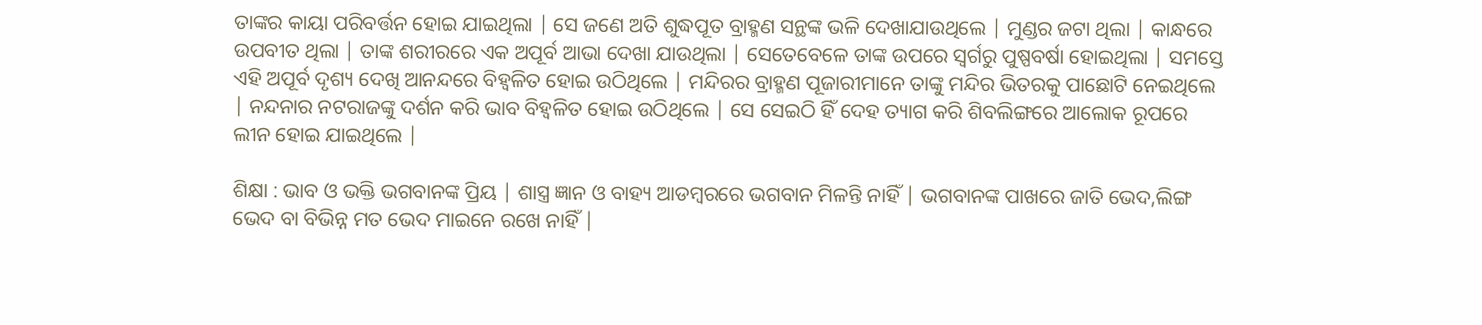ତାଙ୍କର କାୟା ପରିବର୍ତ୍ତନ ହୋଇ ଯାଇଥିଲା | ସେ ଜଣେ ଅତି ଶୁଦ୍ଧପୂତ ବ୍ରାହ୍ମଣ ସନ୍ଥଙ୍କ ଭଳି ଦେଖାଯାଉଥିଲେ | ମୁଣ୍ଡର ଜଟା ଥିଲା | କାନ୍ଧରେ ଉପବୀତ ଥିଲା | ତାଙ୍କ ଶରୀରରେ ଏକ ଅପୂର୍ବ ଆଭା ଦେଖା ଯାଉଥିଲା | ସେତେବେଳେ ତାଙ୍କ ଉପରେ ସ୍ୱର୍ଗରୁ ପୁଷ୍ପବର୍ଷା ହୋଇଥିଲା | ସମସ୍ତେ ଏହି ଅପୂର୍ବ ଦୃଶ୍ୟ ଦେଖି ଆନନ୍ଦରେ ବିହ୍ଵଳିତ ହୋଇ ଉଠିଥିଲେ | ମନ୍ଦିରର ବ୍ରାହ୍ମଣ ପୂଜାରୀମାନେ ତାଙ୍କୁ ମନ୍ଦିର ଭିତରକୁ ପାଛୋଟି ନେଇଥିଲେ | ନନ୍ଦନାର ନଟରାଜଙ୍କୁ ଦର୍ଶନ କରି ଭାବ ବିହ୍ଵଳିତ ହୋଇ ଉଠିଥିଲେ | ସେ ସେଇଠି ହିଁ ଦେହ ତ୍ୟାଗ କରି ଶିବଲିଙ୍ଗରେ ଆଲୋକ ରୂପରେ ଲୀନ ହୋଇ ଯାଇଥିଲେ |

ଶିକ୍ଷା : ଭାବ ଓ ଭକ୍ତି ଭଗବାନଙ୍କ ପ୍ରିୟ | ଶାସ୍ତ୍ର ଜ୍ଞାନ ଓ ବାହ୍ୟ ଆଡମ୍ବରରେ ଭଗବାନ ମିଳନ୍ତି ନାହିଁ | ଭଗବାନଙ୍କ ପାଖରେ ଜାତି ଭେଦ,ଲିଙ୍ଗ ଭେଦ ବା ବିଭିନ୍ନ ମତ ଭେଦ ମାଇନେ ରଖେ ନାହିଁ |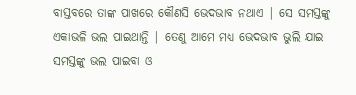ବାସ୍ତବରେ ତାଙ୍କ ପାଖରେ କୌଣସି ଭେଦଭାବ ନଥାଏ | ସେ ସମସ୍ତଙ୍କୁ ଏକାଭଳି ଭଲ ପାଇଥାନ୍ତି | ତେଣୁ ଆମେ ମଧ୍ୟ ଭେଦଭାବ ଭୁଲି ଯାଇ ସମସ୍ତଙ୍କୁ ଭଲ ପାଇବା ଓ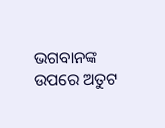ଭଗବାନଙ୍କ ଉପରେ ଅତୁଟ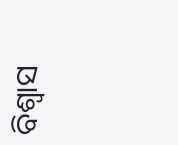ବିଶ୍ୱାସ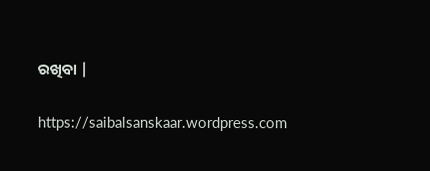ରଖିବା |

https://saibalsanskaar.wordpress.com